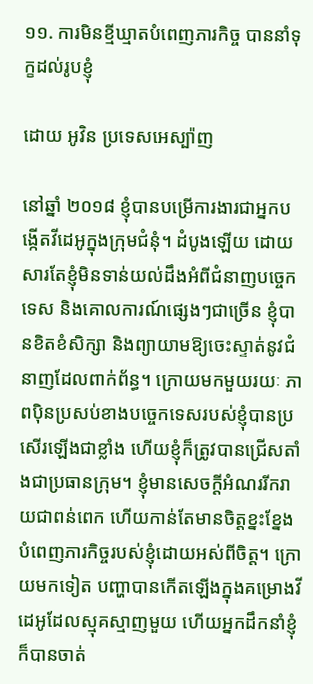១១. ការមិនខ្មីឃ្មាតបំពេញភារកិច្ច បាននាំទុក្ខដល់រូបខ្ញុំ

ដោយ អូវិន ប្រទេសអេស្ប៉ាញ

នៅឆ្នាំ ២០១៨ ខ្ញុំបានបម្រើការងារជាអ្នកបង្កើតវីដេអូក្នុងក្រុមជំនុំ។ ដំបូងឡើយ ដោយសារតែខ្ញុំមិនទាន់យល់ដឹងអំពីជំនាញបច្ចេកទេស និងគោលការណ៍ផ្សេងៗជាច្រើន ខ្ញុំបានខិតខំសិក្សា និងព្យាយាមឱ្យចេះស្ទាត់នូវជំនាញដែលពាក់ព័ន្ធ។ ក្រោយមកមួយរយៈ ភាពប៉ិនប្រសប់ខាងបច្ចេកទេសរបស់ខ្ញុំបានប្រសើរឡើងជាខ្លាំង ហើយខ្ញុំក៏ត្រូវបានជ្រើសតាំងជាប្រធានក្រុម។ ខ្ញុំមានសេចក្តីអំណររីករាយជាពន់ពេក ហើយកាន់តែមានចិត្តខ្នះខ្នែងបំពេញភារកិច្ចរបស់ខ្ញុំដោយអស់ពីចិត្ត។ ក្រោយមកទៀត បញ្ហាបានកើតឡើងក្នុងគម្រោងវីដេអូដែលស្មុគស្មាញមួយ ហើយអ្នកដឹកនាំខ្ញុំក៏បានចាត់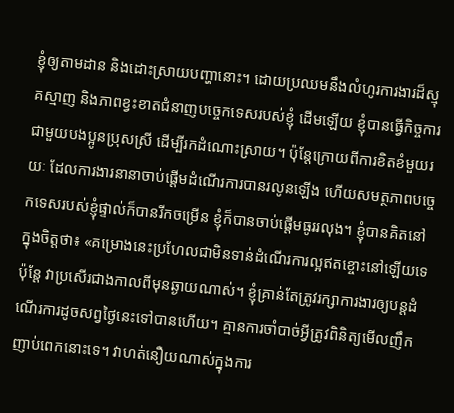ខ្ញុំឲ្យតាមដាន និងដោះស្រាយបញ្ហានោះ។ ដោយប្រឈមនឹងលំហូរការងារដ៏ស្មុគស្មាញ និងភាពខ្វះខាតជំនាញបច្ចេកទេសរបស់ខ្ញុំ ដើមឡើយ ខ្ញុំបានធ្វើកិច្ចការជាមួយបងប្អូនប្រុសស្រី ដើម្បីរកដំណោះស្រាយ។ ប៉ុន្តែក្រោយពីការខិតខំមួយរយៈ ដែលការងារនានាចាប់ផ្តើមដំណើរការបានរលូនឡើង ហើយសមត្ថភាពបច្ចេកទេសរបស់ខ្ញុំផ្ទាល់ក៏បានរីកចម្រើន ខ្ញុំក៏បានចាប់ផ្តើមធូររលុង។ ខ្ញុំបានគិតនៅក្នុងចិត្តថា៖ «គម្រោងនេះប្រហែលជាមិនទាន់ដំណើរការល្អឥតខ្ចោះនៅឡើយទេ ប៉ុន្តែ វាប្រសើរជាងកាលពីមុនឆ្ងាយណាស់។ ខ្ញុំគ្រាន់តែត្រូវរក្សាការងារឲ្យបន្តដំណើរការដូចសព្វថ្ងៃនេះទៅបានហើយ។ គ្មានការចាំបាច់អ្វីត្រូវពិនិត្យមើលញឹកញាប់ពេកនោះទេ។ វាហត់នឿយណាស់ក្នុងការ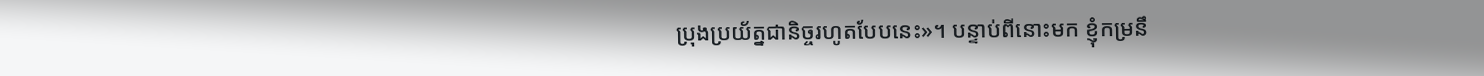ប្រុងប្រយ័ត្នជានិច្ចរហូតបែបនេះ»។ បន្ទាប់ពីនោះមក ខ្ញុំកម្រនឹ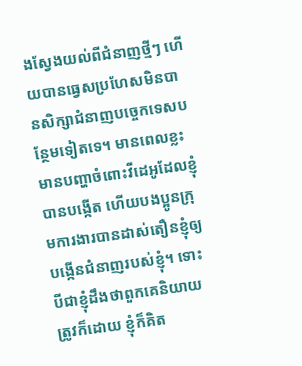ងស្វែងយល់ពីជំនាញថ្មីៗ ហើយបានធ្វេសប្រហែសមិនបានសិក្សាជំនាញបច្ចេកទេសបន្ថែមទៀតទេ។ មានពេលខ្លះ មានបញ្ហាចំពោះវីដេអូដែលខ្ញុំបានបង្កើត ហើយបងប្អូនក្រុមការងារបានដាស់តឿនខ្ញុំឲ្យបង្កើនជំនាញរបស់ខ្ញុំ។ ទោះបីជាខ្ញុំដឹងថាពួកគេនិយាយត្រូវក៏ដោយ ខ្ញុំក៏គិត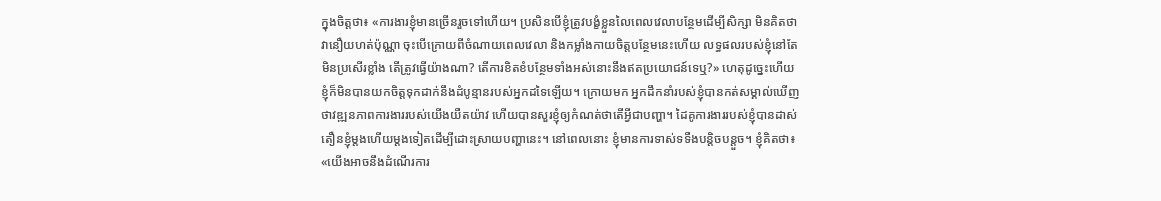ក្នុងចិត្តថា៖ «ការងារខ្ញុំមានច្រើនរួចទៅហើយ។ ប្រសិនបើខ្ញុំត្រូវបង្ខំខ្លួនលៃពេលវេលាបន្ថែមដើម្បីសិក្សា មិនគិតថាវានឿយហត់ប៉ុណ្ណា ចុះបើក្រោយពីចំណាយពេលវេលា និងកម្លាំងកាយចិត្តបន្ថែមនេះហើយ លទ្ធផលរបស់ខ្ញុំនៅតែមិនប្រសើរខ្លាំង តើត្រូវធ្វើយ៉ាងណា? តើការខិតខំបន្ថែមទាំងអស់នោះនឹងឥតប្រយោជន៍ទេឬ?» ហេតុដូច្នេះហើយ ខ្ញុំក៏មិនបានយកចិត្តទុកដាក់នឹងដំបូន្មានរបស់អ្នកដទៃឡើយ។ ក្រោយមក អ្នកដឹកនាំរបស់ខ្ញុំបានកត់សម្គាល់ឃើញថាវឌ្ឍនភាពការងាររបស់យើងយឺតយ៉ាវ ហើយបានសួរខ្ញុំឲ្យកំណត់ថាតើអ្វីជាបញ្ហា។ ដៃគូការងាររបស់ខ្ញុំបានដាស់តឿនខ្ញុំម្តងហើយម្តងទៀតដើម្បីដោះស្រាយបញ្ហានេះ។ នៅពេលនោះ ខ្ញុំមានការទាស់ទទឺងបន្តិចបន្តួច។ ខ្ញុំគិតថា៖ «យើងអាចនឹងដំណើរការ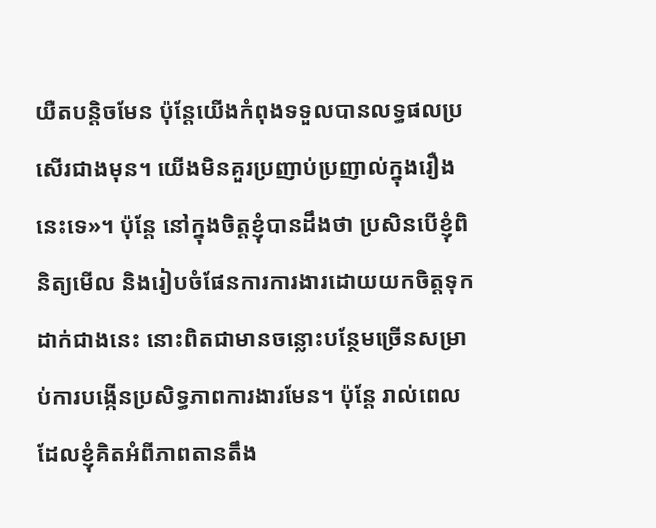យឺតបន្តិចមែន ប៉ុន្តែយើងកំពុងទទួលបានលទ្ធផលប្រសើរជាងមុន។ យើងមិនគួរប្រញាប់ប្រញាល់ក្នុងរឿងនេះទេ»។ ប៉ុន្តែ នៅក្នុងចិត្តខ្ញុំបានដឹងថា ប្រសិនបើខ្ញុំពិនិត្យមើល និងរៀបចំផែនការការងារដោយយកចិត្តទុកដាក់ជាងនេះ នោះពិតជាមានចន្លោះបន្ថែមច្រើនសម្រាប់ការបង្កើនប្រសិទ្ធភាពការងារមែន។ ប៉ុន្តែ រាល់ពេលដែលខ្ញុំគិតអំពីភាពតានតឹង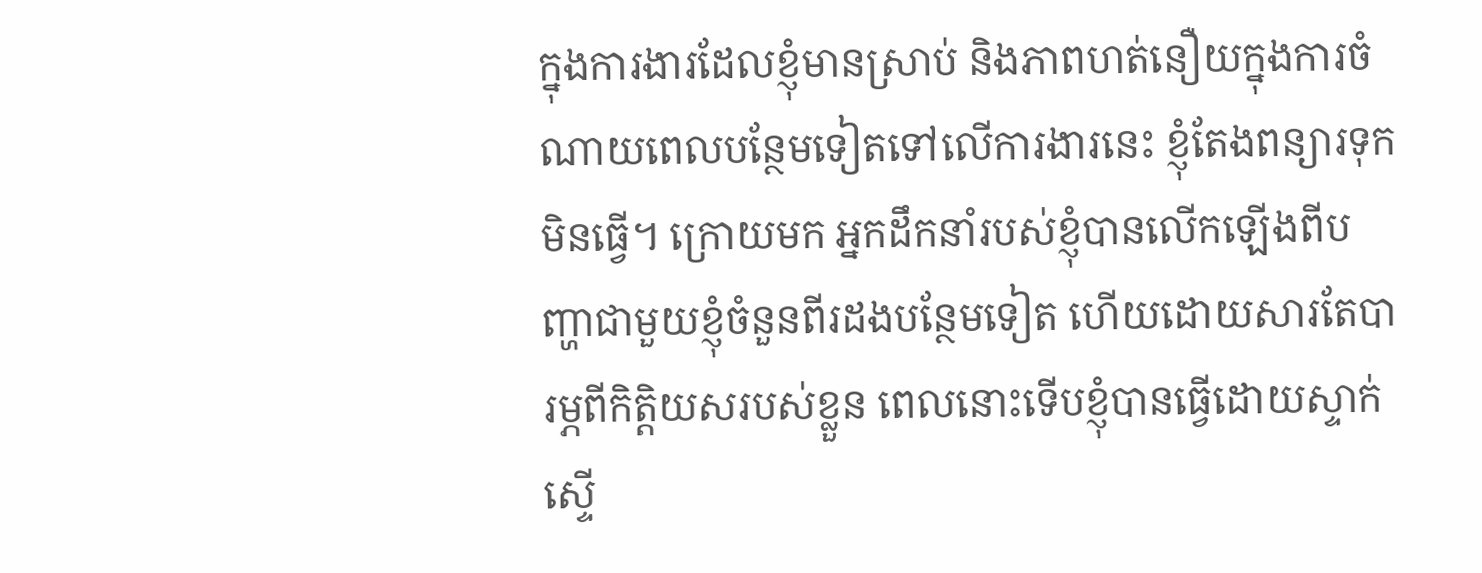ក្នុងការងារដែលខ្ញុំមានស្រាប់ និងភាពហត់នឿយក្នុងការចំណាយពេលបន្ថែមទៀតទៅលើការងារនេះ ខ្ញុំតែងពន្យារទុកមិនធ្វើ។ ក្រោយមក អ្នកដឹកនាំរបស់ខ្ញុំបានលើកឡើងពីបញ្ហាជាមួយខ្ញុំចំនួនពីរដងបន្ថែមទៀត ហើយដោយសារតែបារម្ភពីកិត្តិយសរបស់ខ្លួន ពេលនោះទើបខ្ញុំបានធ្វើដោយស្ទាក់ស្ទើ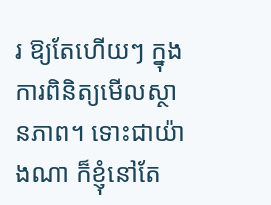រ ឱ្យតែហើយៗ ក្នុងការពិនិត្យមើលស្ថានភាព។ ទោះជាយ៉ាងណា ក៏ខ្ញុំនៅតែ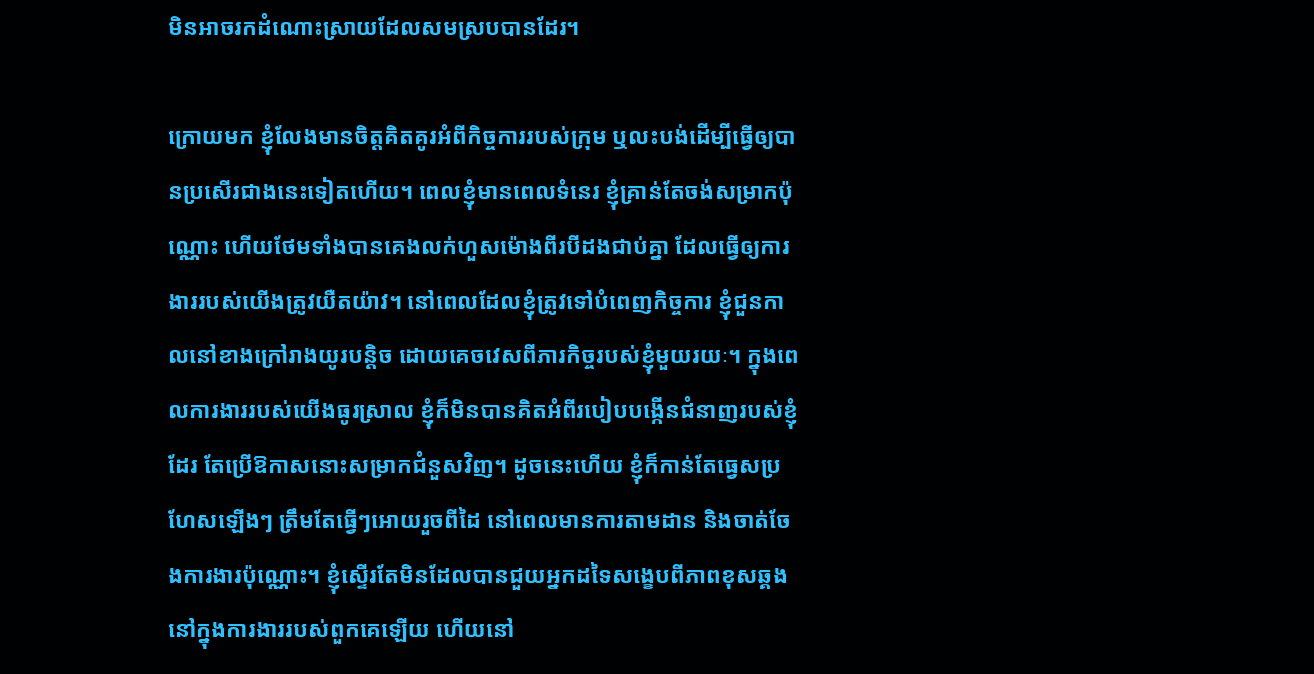មិនអាចរកដំណោះស្រាយដែលសមស្របបានដែរ។

ក្រោយមក ខ្ញុំលែងមានចិត្តគិតគូរអំពីកិច្ចការរបស់ក្រុម ឬលះបង់ដើម្បីធ្វើឲ្យបានប្រសើរជាងនេះទៀតហើយ។ ពេលខ្ញុំមានពេលទំនេរ ខ្ញុំគ្រាន់តែចង់សម្រាកប៉ុណ្ណោះ ហើយថែមទាំងបានគេងលក់ហួសម៉ោងពីរបីដងជាប់គ្នា ដែលធ្វើឲ្យការងាររបស់យើងត្រូវយឺតយ៉ាវ។ នៅពេលដែលខ្ញុំត្រូវទៅបំពេញកិច្ចការ ខ្ញុំជួនកាលនៅខាងក្រៅរាងយូរបន្ដិច ដោយគេចវេសពីភារកិច្ចរបស់ខ្ញុំមួយរយៈ។ ក្នុងពេលការងាររបស់យើងធូរស្រាល ខ្ញុំក៏មិនបានគិតអំពីរបៀបបង្កើនជំនាញរបស់ខ្ញុំដែរ តែប្រើឱកាសនោះសម្រាកជំនួសវិញ។ ដូចនេះហើយ ខ្ញុំក៏កាន់តែធ្វេសប្រហែសឡើងៗ ត្រឹមតែធ្វើៗអោយរួចពីដៃ នៅពេលមានការតាមដាន និងចាត់ចែងការងារប៉ុណ្ណោះ។ ខ្ញុំស្ទើរតែមិនដែលបានជួយអ្នកដទៃសង្ខេបពីភាពខុសឆ្គងនៅក្នុងការងាររបស់ពួកគេឡើយ ហើយនៅ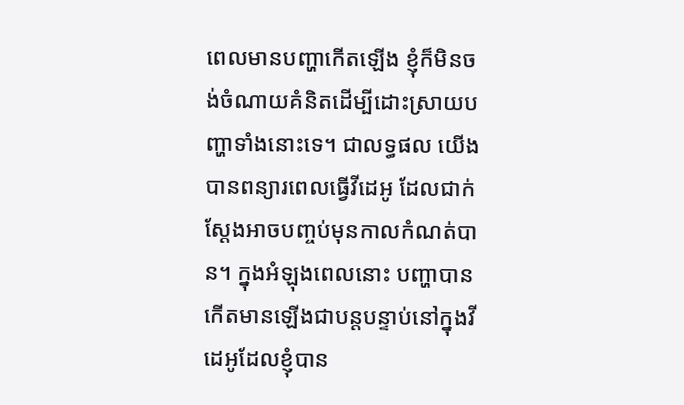ពេលមានបញ្ហាកើតឡើង ខ្ញុំក៏មិនចង់ចំណាយគំនិតដើម្បីដោះស្រាយបញ្ហាទាំងនោះទេ។ ជាលទ្ធផល យើងបានពន្យារពេលធ្វើវីដេអូ ដែលជាក់ស្ដែងអាចបញ្ចប់មុនកាលកំណត់បាន។ ក្នុងអំឡុងពេលនោះ បញ្ហាបានកើតមានឡើងជាបន្តបន្ទាប់នៅក្នុងវីដេអូដែលខ្ញុំបាន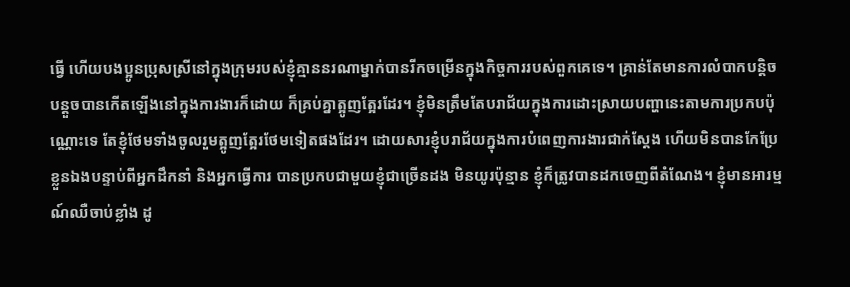ធ្វើ ហើយបងប្អូនប្រុសស្រីនៅក្នុងក្រុមរបស់ខ្ញុំគ្មាននរណាម្នាក់បានរីកចម្រើនក្នុងកិច្ចការរបស់ពួកគេទេ។ គ្រាន់តែមានការលំបាកបន្តិចបន្តួចបានកើតឡើងនៅក្នុងការងារក៏ដោយ ក៏គ្រប់គ្នាត្អូញត្អែរដែរ។ ខ្ញុំមិនត្រឹមតែបរាជ័យក្នុងការដោះស្រាយបញ្ហានេះតាមការប្រកបប៉ុណ្ណោះទេ តែខ្ញុំថែមទាំងចូលរួមត្អូញត្អែរថែមទៀតផងដែរ។ ដោយសារខ្ញុំបរាជ័យក្នុងការបំពេញការងារជាក់ស្ដែង ហើយមិនបានកែប្រែខ្លួនឯងបន្ទាប់ពីអ្នកដឹកនាំ និងអ្នកធ្វើការ បានប្រកបជាមួយខ្ញុំជាច្រើនដង មិនយូរប៉ុន្មាន ខ្ញុំក៏ត្រូវបានដកចេញពីតំណែង។ ខ្ញុំមានអារម្មណ៍ឈឺចាប់ខ្លាំង ដូ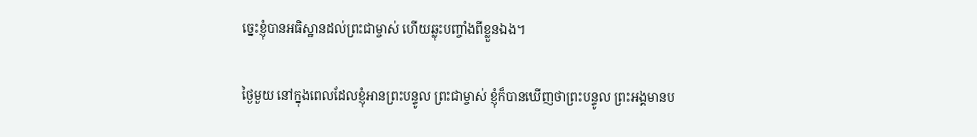ច្នេះខ្ញុំបានអធិស្ឋានដល់ព្រះជាម្ចាស់ ហើយឆ្លុះបញ្ចាំងពីខ្លួនឯង។

ថ្ងៃមួយ នៅក្នុងពេលដែលខ្ញុំអានព្រះបន្ទូល ព្រះជាម្ចាស់ ខ្ញុំក៏បានឃើញថាព្រះបន្ទូល ព្រះអង្គមានប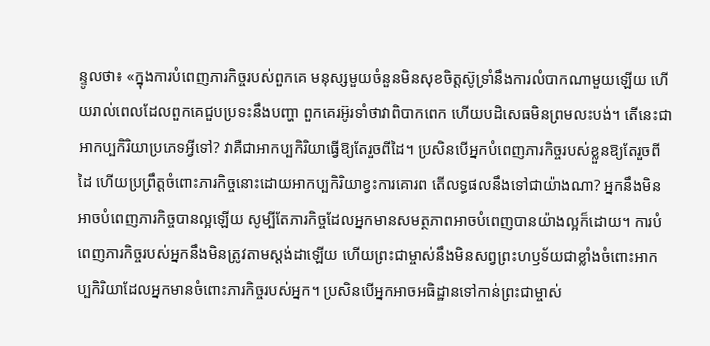ន្ទូលថា៖ «ក្នុងការបំពេញភារកិច្ចរបស់ពួកគេ មនុស្សមួយចំនួនមិនសុខចិត្តស៊ូទ្រាំនឹងការលំបាកណាមួយឡើយ ហើយរាល់ពេលដែលពួកគេជួបប្រទះនឹងបញ្ហា ពួកគេរអ៊ូរទាំថាវាពិបាកពេក ហើយបដិសេធមិនព្រមលះបង់។ តើនេះជាអាកប្បកិរិយាប្រភេទអ្វីទៅ? វាគឺជាអាកប្បកិរិយាធ្វើឱ្យតែរួចពីដៃ។ ប្រសិនបើអ្នកបំពេញភារកិច្ចរបស់ខ្លួនឱ្យតែរួចពីដៃ ហើយប្រព្រឹត្តចំពោះភារកិច្ចនោះដោយអាកប្បកិរិយាខ្វះការគោរព តើលទ្ធផលនឹងទៅជាយ៉ាងណា? អ្នកនឹងមិនអាចបំពេញភារកិច្ចបានល្អឡើយ សូម្បីតែភារកិច្ចដែលអ្នកមានសមត្ថភាពអាចបំពេញបានយ៉ាងល្អក៏ដោយ។ ការបំពេញភារកិច្ចរបស់អ្នកនឹងមិនត្រូវតាមស្ដង់ដាឡើយ ហើយព្រះជាម្ចាស់នឹងមិនសព្វព្រះហឫទ័យជាខ្លាំងចំពោះអាកប្បកិរិយាដែលអ្នកមានចំពោះភារកិច្ចរបស់អ្នក។ ប្រសិនបើអ្នកអាចអធិដ្ឋានទៅកាន់ព្រះជាម្ចាស់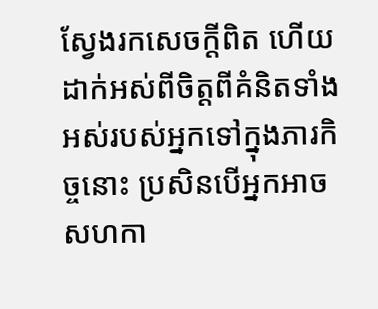ស្វែងរកសេចក្ដីពិត ហើយដាក់អស់ពីចិត្តពីគំនិតទាំងអស់របស់អ្នកទៅក្នុងភារកិច្ចនោះ ប្រសិនបើអ្នកអាចសហកា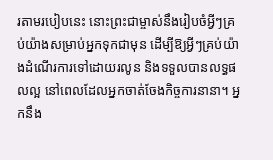រតាមរបៀបនេះ នោះព្រះជាម្ចាស់នឹងរៀបចំអ្វីៗគ្រប់យ៉ាងសម្រាប់អ្នកទុកជាមុន ដើម្បីឱ្យអ្វីៗគ្រប់យ៉ាងដំណើរការទៅដោយរលូន និងទទួលបានលទ្ធផលល្អ នៅពេលដែលអ្នកចាត់ចែងកិច្ចការនានា។ អ្នកនឹង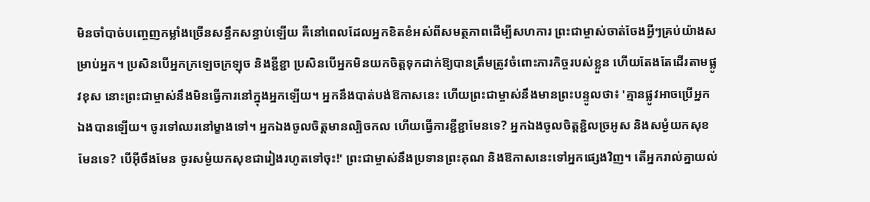មិនចាំបាច់បញ្ចេញកម្លាំងច្រើនសន្ធឹកសន្ធាប់ឡើយ គឺនៅពេលដែលអ្នកខិតខំអស់ពីសមត្ថភាពដើម្បីសហការ ព្រះជាម្ចាស់ចាត់ចែងអ្វីៗគ្រប់យ៉ាងសម្រាប់អ្នក។ ប្រសិនបើអ្នកក្រឡេចក្រឡុច និងខ្ជីខ្ជា ប្រសិនបើអ្នកមិនយកចិត្តទុកដាក់ឱ្យបានត្រឹមត្រូវចំពោះភារកិច្ចរបស់ខ្លួន ហើយតែងតែដើរតាមផ្លូវខុស នោះព្រះជាម្ចាស់នឹងមិនធ្វើការនៅក្នុងអ្នកឡើយ។ អ្នកនឹងបាត់បង់ឱកាសនេះ ហើយព្រះជាម្ចាស់នឹងមានព្រះបន្ទូលថា៖ 'គ្មានផ្លូវអាចប្រើអ្នកឯងបានឡើយ។ ចូរទៅឈរនៅម្ខាងទៅ។ អ្នកឯងចូលចិត្តមានល្បិចកល ហើយធ្វើការខ្ជីខ្ជាមែនទេ? អ្នកឯងចូលចិត្តខ្ជិលច្រអូស និងសម្ងំយកសុខមែនទេ? បើអ៊ីចឹងមែន ចូរសម្ងំយកសុខជារៀងរហូតទៅចុះ!' ព្រះជាម្ចាស់នឹងប្រទានព្រះគុណ និងឱកាសនេះទៅអ្នកផ្សេងវិញ។ តើអ្នករាល់គ្នាយល់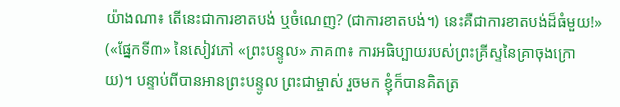យ៉ាងណា៖ តើនេះជាការខាតបង់ ឬចំណេញ? (ជាការខាតបង់។) នេះគឺជាការខាតបង់ដ៏ធំមួយ!» («ផ្នែកទី៣» នៃសៀវភៅ «ព្រះបន្ទូល» ភាគ៣៖ ការអធិប្បាយរបស់ព្រះគ្រីស្ទនៃគ្រាចុងក្រោយ)។ បន្ទាប់ពីបានអានព្រះបន្ទូល ព្រះជាម្ចាស់ រួចមក ខ្ញុំក៏បានគិតត្រ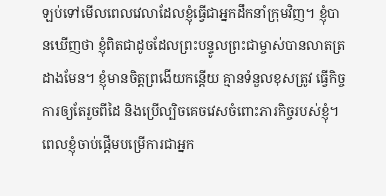ឡប់ទៅមើលពេលវេលាដែលខ្ញុំធ្វើជាអ្នកដឹកនាំក្រុមវិញ។ ខ្ញុំបានឃើញថា ខ្ញុំពិតជាដូចដែលព្រះបន្ទូលព្រះជាម្ចាស់បានលាតត្រដាងមែន។ ខ្ញុំមានចិត្តព្រងើយកន្តើយ គ្មានទំនួលខុសត្រូវ ធ្វើកិច្ចការឲ្យតែរួចពីដៃ និងប្រើល្បិចគេចវេសចំពោះភារកិច្ចរបស់ខ្ញុំ។ ពេលខ្ញុំចាប់ផ្តើមបម្រើការជាអ្នក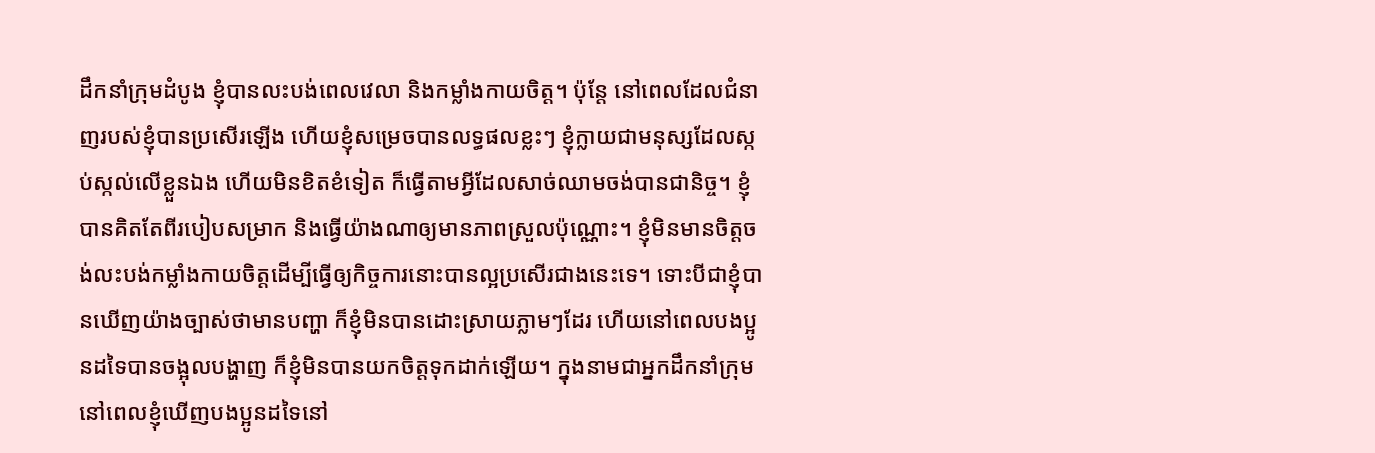ដឹកនាំក្រុមដំបូង ខ្ញុំបានលះបង់ពេលវេលា និងកម្លាំងកាយចិត្ត។ ប៉ុន្តែ នៅពេលដែលជំនាញរបស់ខ្ញុំបានប្រសើរឡើង ហើយខ្ញុំសម្រេចបានលទ្ធផលខ្លះៗ ខ្ញុំក្លាយជាមនុស្សដែលស្កប់ស្កល់លើខ្លួនឯង ហើយមិនខិតខំទៀត ក៏ធ្វើតាមអ្វីដែលសាច់ឈាមចង់បានជានិច្ច។ ខ្ញុំបានគិតតែពីរបៀបសម្រាក និងធ្វើយ៉ាងណាឲ្យមានភាពស្រួលប៉ុណ្ណោះ។ ខ្ញុំមិនមានចិត្តចង់លះបង់កម្លាំងកាយចិត្តដើម្បីធ្វើឲ្យកិច្ចការនោះបានល្អប្រសើរជាងនេះទេ។ ទោះបីជាខ្ញុំបានឃើញយ៉ាងច្បាស់ថាមានបញ្ហា ក៏ខ្ញុំមិនបានដោះស្រាយភ្លាមៗដែរ ហើយនៅពេលបងប្អូនដទៃបានចង្អុលបង្ហាញ ក៏ខ្ញុំមិនបានយកចិត្តទុកដាក់ឡើយ។ ក្នុងនាមជាអ្នកដឹកនាំក្រុម នៅពេលខ្ញុំឃើញបងប្អូនដទៃនៅ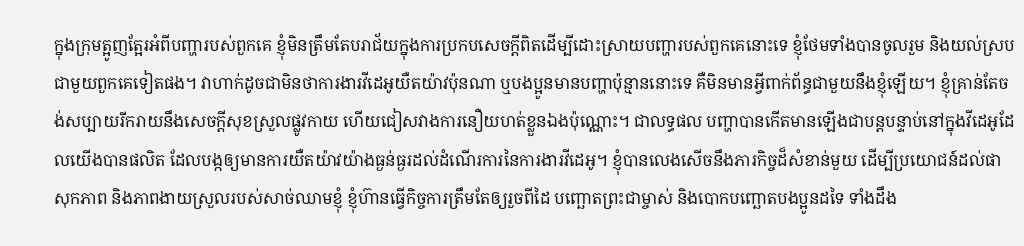ក្នុងក្រុមត្អូញត្អែរអំពីបញ្ហារបស់ពួកគេ ខ្ញុំមិនត្រឹមតែបរាជ័យក្នុងការប្រកបសេចក្តីពិតដើម្បីដោះស្រាយបញ្ហារបស់ពួកគេនោះទេ ខ្ញុំថែមទាំងបានចូលរួម និងយល់ស្របជាមួយពួកគេទៀតផង។ វាហាក់ដូចជាមិនថាការងារវីដេអូយឺតយ៉ាវប៉ុនណា ឬបងប្អូនមានបញ្ហាប៉ុន្មាននោះទេ គឺមិនមានអ្វីពាក់ព័ន្ធជាមួយនឹងខ្ញុំឡើយ។ ខ្ញុំគ្រាន់តែចង់សប្បាយរីករាយនឹងសេចក្តីសុខស្រួលផ្លូវកាយ ហើយជៀសវាងការនឿយហត់ខ្លួនឯងប៉ុណ្ណោះ។ ជាលទ្ធផល បញ្ហាបានកើតមានឡើងជាបន្តបន្ទាប់នៅក្នុងវីដេអូដែលយើងបានផលិត ដែលបង្កឲ្យមានការយឺតយ៉ាវយ៉ាងធ្ងន់ធ្ងរដល់ដំណើរការនៃការងារវីដេអូ។ ខ្ញុំបានលេងសើចនឹងភារកិច្ចដ៏សំខាន់មួយ ដើម្បីប្រយោជន៍ដល់ផាសុកភាព និងភាពងាយស្រួលរបស់សាច់ឈាមខ្ញុំ ខ្ញុំហ៊ានធ្វើកិច្ចការត្រឹមតែឲ្យរួចពីដៃ បញ្ឆោតព្រះជាម្ចាស់ និងបោកបញ្ឆោតបងប្អូនដទៃ ទាំងដឹង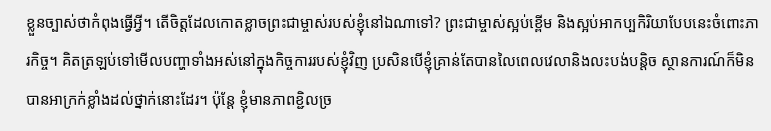ខ្លួនច្បាស់ថាកំពុងធ្វើអ្វី។ តើចិត្តដែលកោតខ្លាចព្រះជាម្ចាស់របស់ខ្ញុំនៅឯណាទៅ? ព្រះជាម្ចាស់ស្អប់ខ្ពើម និងស្អប់អាកប្បកិរិយាបែបនេះចំពោះភារកិច្ច។ គិតត្រឡប់ទៅមើលបញ្ហាទាំងអស់នៅក្នុងកិច្ចការរបស់ខ្ញុំវិញ ប្រសិនបើខ្ញុំគ្រាន់តែបានលៃពេលវេលានិងលះបង់បន្តិច ស្ថានការណ៍ក៏មិនបានអាក្រក់ខ្លាំងដល់ថ្នាក់នោះដែរ។ ប៉ុន្តែ ខ្ញុំមានភាពខ្ជិលច្រ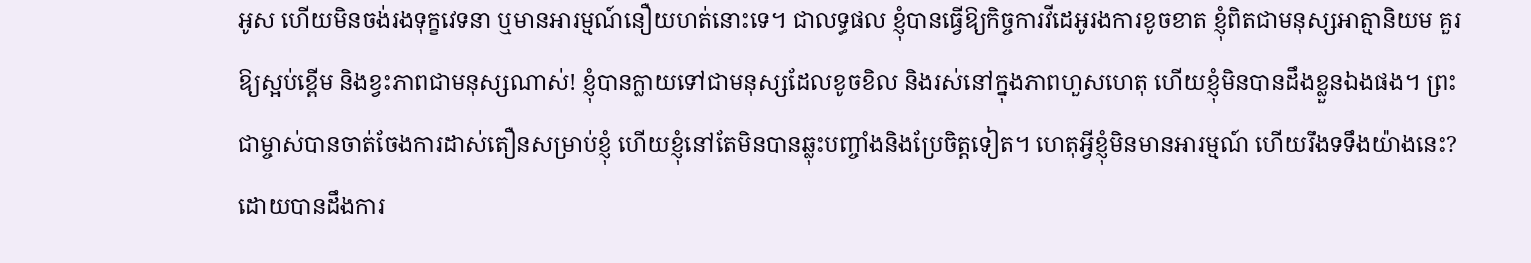អូស ហើយមិនចង់រងទុក្ខវេទនា ឬមានអារម្មណ៍នឿយហត់នោះទេ។ ជាលទ្ធផល ខ្ញុំបានធ្វើឱ្យកិច្ចការវីដេអូរងការខូចខាត ខ្ញុំពិតជាមនុស្សអាត្មានិយម គួរឱ្យស្អប់ខ្ពើម និងខ្វះភាពជាមនុស្សណាស់! ខ្ញុំបានក្លាយទៅជាមនុស្សដែលខូចខិល និងរស់នៅក្នុងភាពហួសហេតុ ហើយខ្ញុំមិនបានដឹងខ្លួនឯងផង។ ព្រះជាម្ចាស់បានចាត់ចែងការដាស់តឿនសម្រាប់ខ្ញុំ ហើយខ្ញុំនៅតែមិនបានឆ្លុះបញ្ចាំងនិងប្រែចិត្តទៀត។ ហេតុអ្វីខ្ញុំមិនមានអារម្មណ៍ ហើយរឹងទទឹងយ៉ាងនេះ? ដោយបានដឹងការ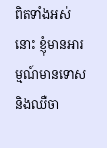ពិតទាំងអស់នោះ ខ្ញុំមានអារម្មណ៍មានទោស និងឈឺចា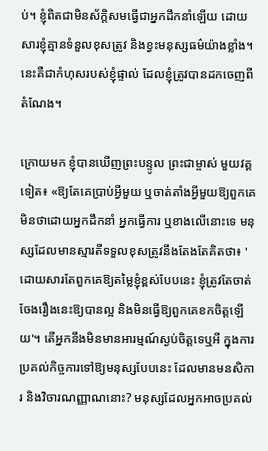ប់។ ខ្ញុំពិតជាមិនស័ក្តិសមធ្វើជាអ្នកដឹកនាំឡើយ ដោយសារខ្ញុំគ្មានទំនួលខុសត្រូវ និងខ្វះមនុស្សធម៌យ៉ាងខ្លាំង។ នេះគឺជាកំហុសរបស់ខ្ញុំផ្ទាល់ ដែលខ្ញុំត្រូវបានដកចេញពីតំណែង។

ក្រោយមក ខ្ញុំបានឃើញព្រះបន្ទូល ព្រះជាម្ចាស់ មួយវគ្គទៀត៖ «ឱ្យតែគេប្រាប់អ្វីមួយ ឬចាត់តាំងអ្វីមួយឱ្យពួកគេ មិនថាដោយអ្នកដឹកនាំ អ្នកធ្វើការ ឬខាងលើនោះទេ មនុស្សដែលមានស្មារតីទទួលខុសត្រូវនឹងតែងតែគិតថា៖ 'ដោយសារតែពួកគេឱ្យតម្លៃខ្ញុំខ្ពស់បែបនេះ ខ្ញុំត្រូវតែចាត់ចែងរឿងនេះឱ្យបានល្អ និងមិនធ្វើឱ្យពួកគេខកចិត្តឡើយ'។ តើអ្នកនឹងមិនមានអារម្មណ៍ស្ងប់ចិត្តទេឬអី ក្នុងការប្រគល់កិច្ចការទៅឱ្យមនុស្សបែបនេះ ដែលមានមនសិការ និងវិចារណញ្ញាណនោះ? មនុស្សដែលអ្នកអាចប្រគល់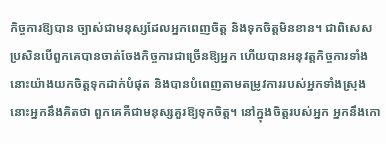កិច្ចការឱ្យបាន ច្បាស់ជាមនុស្សដែលអ្នកពេញចិត្ត និងទុកចិត្តមិនខាន។ ជាពិសេស ប្រសិនបើពួកគេបានចាត់ចែងកិច្ចការជាច្រើនឱ្យអ្នក ហើយបានអនុវត្តកិច្ចការទាំងនោះយ៉ាងយកចិត្តទុកដាក់បំផុត និងបានបំពេញតាមតម្រូវការរបស់អ្នកទាំងស្រុង នោះអ្នកនឹងគិតថា ពួកគេគឺជាមនុស្សគួរឱ្យទុកចិត្ត។ នៅក្នុងចិត្តរបស់អ្នក អ្នកនឹងកោ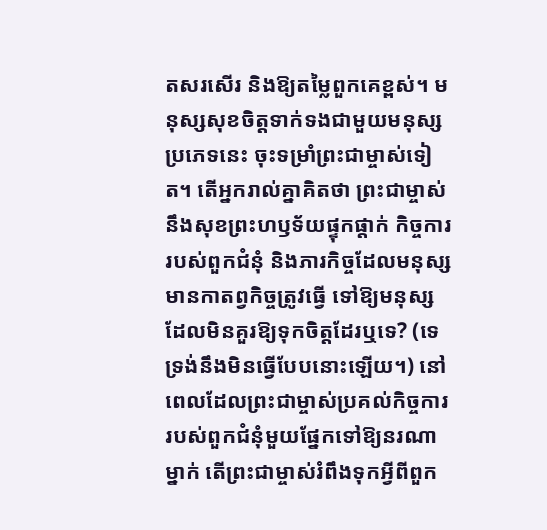តសរសើរ និងឱ្យតម្លៃពួកគេខ្ពស់។ មនុស្សសុខចិត្តទាក់ទងជាមួយមនុស្សប្រភេទនេះ ចុះទម្រាំព្រះជាម្ចាស់ទៀត។ តើអ្នករាល់គ្នាគិតថា ព្រះជាម្ចាស់នឹងសុខព្រះហឫទ័យផ្ទុកផ្តាក់ កិច្ចការរបស់ពួកជំនុំ និងភារកិច្ចដែលមនុស្សមានកាតព្វកិច្ចត្រូវធ្វើ ទៅឱ្យមនុស្សដែលមិនគួរឱ្យទុកចិត្តដែរឬទេ? (ទេ ទ្រង់នឹងមិនធ្វើបែបនោះឡើយ។) នៅពេលដែលព្រះជាម្ចាស់ប្រគល់កិច្ចការរបស់ពួកជំនុំមួយផ្នែកទៅឱ្យនរណាម្នាក់ តើព្រះជាម្ចាស់រំពឹងទុកអ្វីពីពួក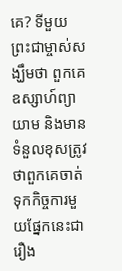គេ? ទីមួយ ព្រះជាម្ចាស់សង្ឃឹមថា ពួកគេឧស្សាហ៍ព្យាយាម និងមានទំនួលខុសត្រូវ ថាពួកគេចាត់ទុកកិច្ចការមួយផ្នែកនេះជារឿង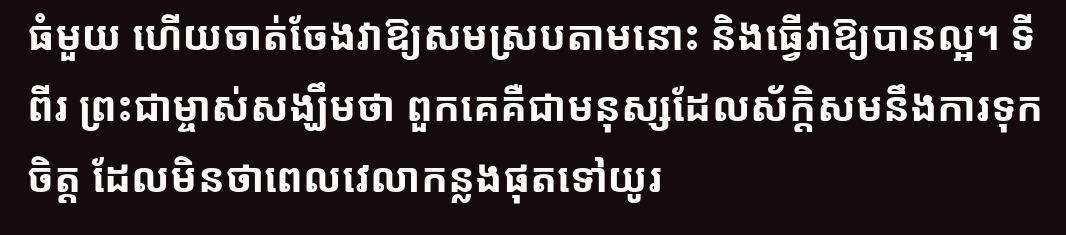ធំមួយ ហើយចាត់ចែងវាឱ្យសមស្របតាមនោះ និងធ្វើវាឱ្យបានល្អ។ ទីពីរ ព្រះជាម្ចាស់សង្ឃឹមថា ពួកគេគឺជាមនុស្សដែលស័ក្តិសមនឹងការទុកចិត្ត ដែលមិនថាពេលវេលាកន្លងផុតទៅយូរ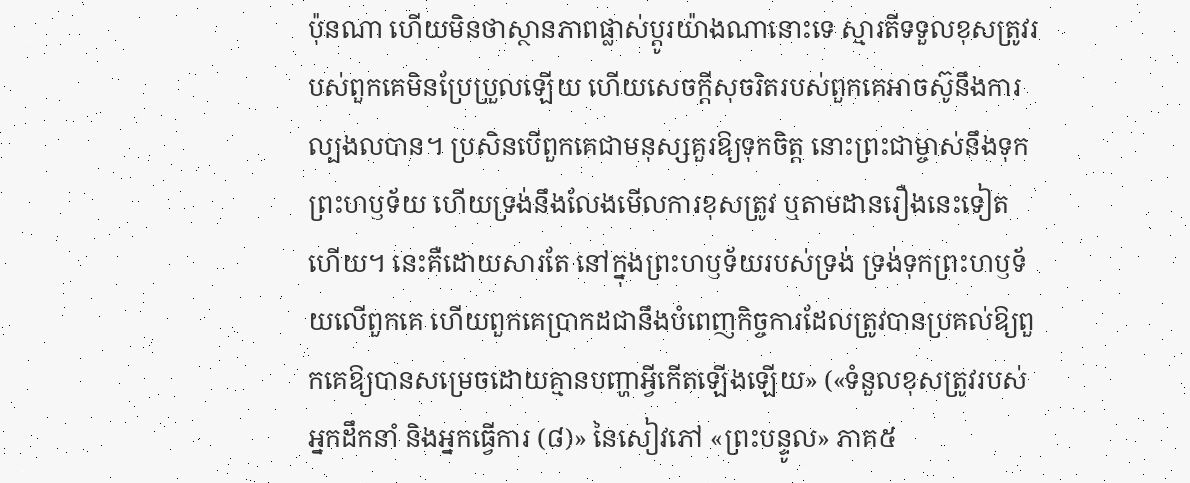ប៉ុនណា ហើយមិនថាស្ថានភាពផ្លាស់ប្ដូរយ៉ាងណានោះទេ ស្មារតីទទួលខុសត្រូវរបស់ពួកគេមិនប្រែប្រួលឡើយ ហើយសេចក្ដីសុចរិតរបស់ពួកគេអាចស៊ូនឹងការល្បងលបាន។ ប្រសិនបើពួកគេជាមនុស្សគួរឱ្យទុកចិត្ត នោះព្រះជាម្ចាស់នឹងទុកព្រះហឫទ័យ ហើយទ្រង់នឹងលែងមើលការខុសត្រូវ ឬតាមដានរឿងនេះទៀតហើយ។ នេះគឺដោយសារតែ នៅក្នុងព្រះហឫទ័យរបស់ទ្រង់ ទ្រង់ទុកព្រះហឫទ័យលើពួកគេ ហើយពួកគេប្រាកដជានឹងបំពេញកិច្ចការដែលត្រូវបានប្រគល់ឱ្យពួកគេឱ្យបានសម្រេចដោយគ្មានបញ្ហាអ្វីកើតឡើងឡើយ» («ទំនួលខុសត្រូវរបស់អ្នកដឹកនាំ និងអ្នកធ្វើការ (៨)» នៃសៀវភៅ «ព្រះបន្ទូល» ភាគ៥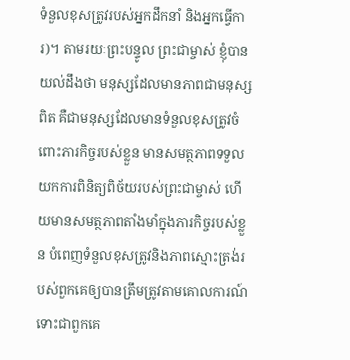ទំនួលខុសត្រូវរបស់អ្នកដឹកនាំ និងអ្នកធ្វើការ)។ តាមរយៈព្រះបន្ទូល ព្រះជាម្ចាស់ ខ្ញុំបានយល់ដឹងថា មនុស្សដែលមានភាពជាមនុស្សពិត គឺជាមនុស្សដែលមានទំនួលខុសត្រូវចំពោះភារកិច្ចរបស់ខ្លួន មានសមត្ថភាពទទួលយកការពិនិត្យពិច័យរបស់ព្រះជាម្ចាស់ ហើយមានសមត្ថភាពតាំងមាំក្នុងភារកិច្ចរបស់ខ្លួន បំពេញទំនួលខុសត្រូវនិងភាពស្មោះត្រង់របស់ពួកគេឲ្យបានត្រឹមត្រូវតាមគោលការណ៍ ទោះជាពួកគេ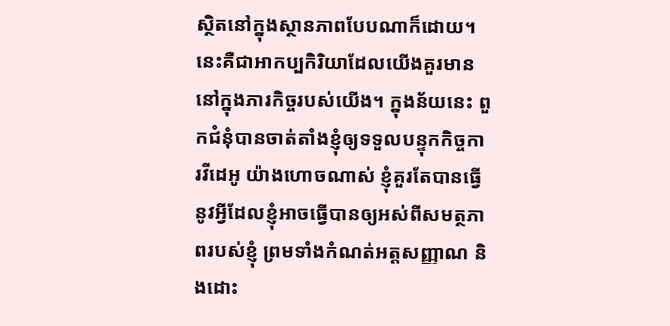ស្ថិតនៅក្នុងស្ថានភាពបែបណាក៏ដោយ។ នេះគឺជាអាកប្បកិរិយាដែលយើងគួរមាននៅក្នុងភារកិច្ចរបស់យើង។ ក្នុងន័យនេះ ពួកជំនុំបានចាត់តាំងខ្ញុំឲ្យទទួលបន្ទុកកិច្ចការវីដេអូ យ៉ាងហោចណាស់ ខ្ញុំគួរតែបានធ្វើនូវអ្វីដែលខ្ញុំអាចធ្វើបានឲ្យអស់ពីសមត្ថភាពរបស់ខ្ញុំ ព្រមទាំងកំណត់អត្តសញ្ញាណ និងដោះ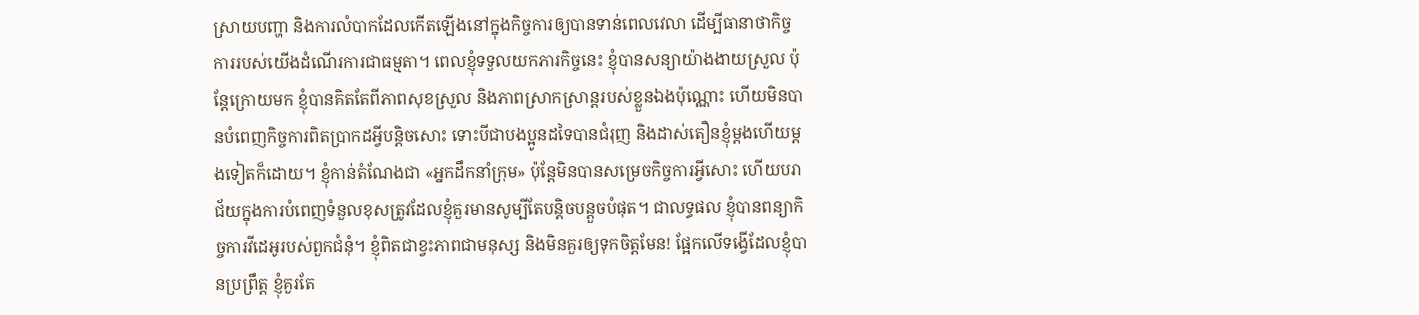ស្រាយបញ្ហា និងការលំបាកដែលកើតឡើងនៅក្នុងកិច្ចការឲ្យបានទាន់ពេលវេលា ដើម្បីធានាថាកិច្ចការរបស់យើងដំណើរការជាធម្មតា។ ពេលខ្ញុំទទួលយកភារកិច្ចនេះ ខ្ញុំបានសន្យាយ៉ាងងាយស្រួល ប៉ុន្តែក្រោយមក ខ្ញុំបានគិតតែពីភាពសុខស្រួល និងភាពស្រាកស្រាន្ដរបស់ខ្លួនឯងប៉ុណ្ណោះ ហើយមិនបានបំពេញកិច្ចការពិតប្រាកដអ្វីបន្តិចសោះ ទោះបីជាបងប្អូនដទៃបានជំរុញ និងដាស់តឿនខ្ញុំម្តងហើយម្តងទៀតក៏ដោយ។ ខ្ញុំកាន់តំណែងជា «អ្នកដឹកនាំក្រុម» ប៉ុន្តែមិនបានសម្រេចកិច្ចការអ្វីសោះ ហើយបរាជ័យក្នុងការបំពេញទំនួលខុសត្រូវដែលខ្ញុំគួរមានសូម្បីតែបន្តិចបន្តួចបំផុត។ ជាលទ្ធផល ខ្ញុំបានពន្យាកិច្ចការវីដេអូរបស់ពួកជំនុំ។ ខ្ញុំពិតជាខ្វះភាពជាមនុស្ស និងមិនគួរឲ្យទុកចិត្តមែន! ផ្អែកលើទង្វើដែលខ្ញុំបានប្រព្រឹត្ត ខ្ញុំគួរតែ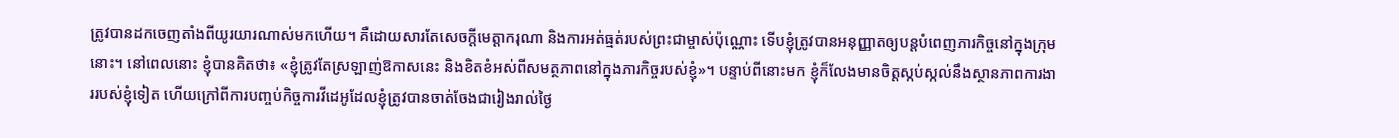ត្រូវបានដកចេញតាំងពីយូរយារណាស់មកហើយ។ គឺដោយសារតែសេចក្តីមេត្តាករុណា និងការអត់ធ្មត់របស់ព្រះជាម្ចាស់ប៉ុណ្ណោះ ទើបខ្ញុំត្រូវបានអនុញ្ញាតឲ្យបន្តបំពេញភារកិច្ចនៅក្នុងក្រុមនោះ។ នៅពេលនោះ ខ្ញុំបានគិតថា៖ «ខ្ញុំត្រូវតែស្រឡាញ់ឱកាសនេះ និងខិតខំអស់ពីសមត្ថភាពនៅក្នុងភារកិច្ចរបស់ខ្ញុំ»។ បន្ទាប់ពីនោះមក ខ្ញុំក៏លែងមានចិត្តស្កប់ស្កល់នឹងស្ថានភាពការងាររបស់ខ្ញុំទៀត ហើយក្រៅពីការបញ្ចប់កិច្ចការវីដេអូដែលខ្ញុំត្រូវបានចាត់ចែងជារៀងរាល់ថ្ងៃ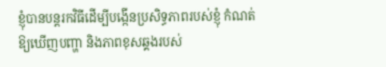ខ្ញុំបានបន្តរកវិធីដើម្បីបង្កើនប្រសិទ្ធភាពរបស់ខ្ញុំ កំណត់ឱ្យឃើញបញ្ហា និងភាពខុសឆ្គងរបស់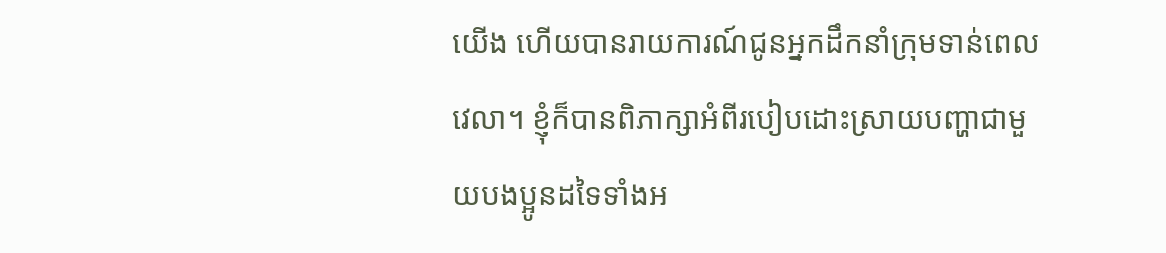យើង ហើយបានរាយការណ៍ជូនអ្នកដឹកនាំក្រុមទាន់ពេលវេលា។ ខ្ញុំក៏បានពិភាក្សាអំពីរបៀបដោះស្រាយបញ្ហាជាមួយបងប្អូនដទៃទាំងអ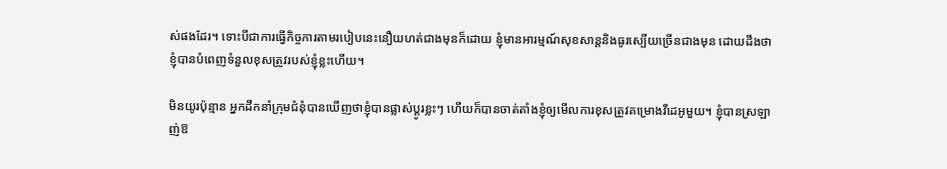ស់ផងដែរ។ ទោះបីជាការធ្វើកិច្ចការតាមរបៀបនេះនឿយហត់ជាងមុនក៏ដោយ ខ្ញុំមានអារម្មណ៍សុខសាន្តនិងធូរស្បើយច្រើនជាងមុន ដោយដឹងថាខ្ញុំបានបំពេញទំនួលខុសត្រូវរបស់ខ្ញុំខ្លះហើយ។

មិនយូរប៉ុន្មាន អ្នកដឹកនាំក្រុមជំនុំបានឃើញថាខ្ញុំបានផ្លាស់ប្តូរខ្លះៗ ហើយក៏បានចាត់តាំងខ្ញុំឲ្យមើលការខុសត្រូវគម្រោងវីដេអូមួយ។ ខ្ញុំបានស្រឡាញ់ឱ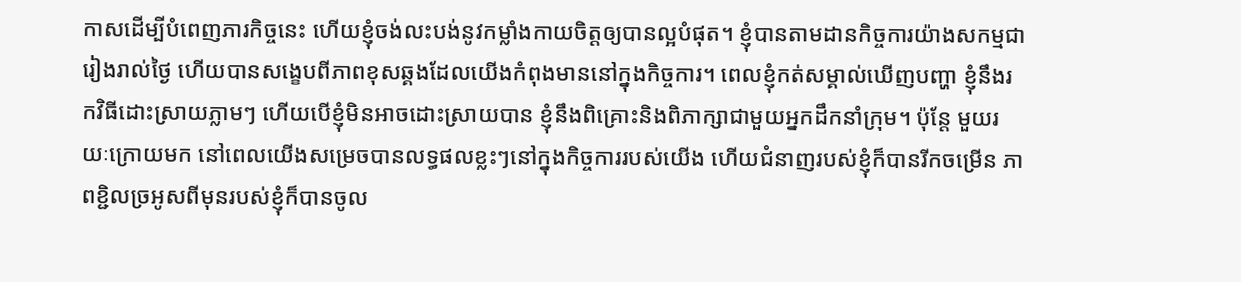កាសដើម្បីបំពេញភារកិច្ចនេះ ហើយខ្ញុំចង់លះបង់នូវកម្លាំងកាយចិត្តឲ្យបានល្អបំផុត។ ខ្ញុំបានតាមដានកិច្ចការយ៉ាងសកម្មជារៀងរាល់ថ្ងៃ ហើយបានសង្ខេបពីភាពខុសឆ្គងដែលយើងកំពុងមាននៅក្នុងកិច្ចការ។ ពេលខ្ញុំកត់សម្គាល់ឃើញបញ្ហា ខ្ញុំនឹងរកវិធីដោះស្រាយភ្លាមៗ ហើយបើខ្ញុំមិនអាចដោះស្រាយបាន ខ្ញុំនឹងពិគ្រោះនិងពិភាក្សាជាមួយអ្នកដឹកនាំក្រុម។ ប៉ុន្តែ មួយរយៈក្រោយមក នៅពេលយើងសម្រេចបានលទ្ធផលខ្លះៗនៅក្នុងកិច្ចការរបស់យើង ហើយជំនាញរបស់ខ្ញុំក៏បានរីកចម្រើន ភាពខ្ជិលច្រអូសពីមុនរបស់ខ្ញុំក៏បានចូល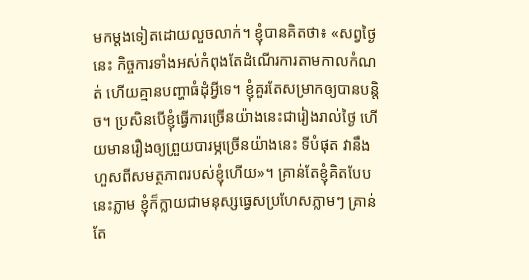មកម្តងទៀតដោយលួចលាក់។ ខ្ញុំបានគិតថា៖ «សព្វថ្ងៃនេះ កិច្ចការទាំងអស់កំពុងតែដំណើរការតាមកាលកំណត់ ហើយគ្មានបញ្ហាធំដុំអ្វីទេ។ ខ្ញុំគួរតែសម្រាកឲ្យបានបន្តិច។ ប្រសិនបើខ្ញុំធ្វើការច្រើនយ៉ាងនេះជារៀងរាល់ថ្ងៃ ហើយមានរឿងឲ្យព្រួយបារម្ភច្រើនយ៉ាងនេះ ទីបំផុត វានឹងហួសពីសមត្ថភាពរបស់ខ្ញុំហើយ»។ គ្រាន់តែខ្ញុំគិតបែបនេះភ្លាម ខ្ញុំក៏ក្លាយជាមនុស្សធ្វេសប្រហែសភ្លាមៗ គ្រាន់តែ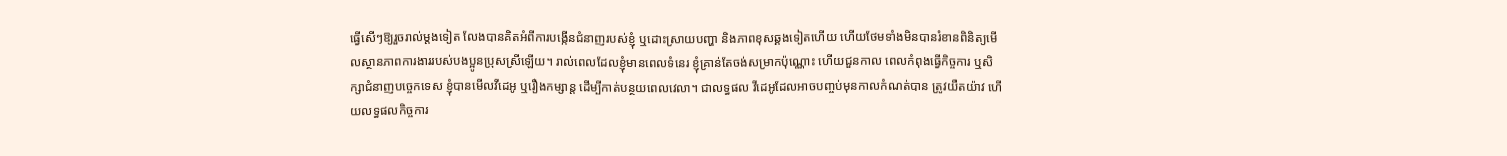ធ្វើសើៗឱ្យរួចរាល់ម្ដងទៀត លែងបានគិតអំពីការបង្កើនជំនាញរបស់ខ្ញុំ ឬដោះស្រាយបញ្ហា និងភាពខុសឆ្គងទៀតហើយ ហើយថែមទាំងមិនបានរំខានពិនិត្យមើលស្ថានភាពការងាររបស់បងប្អូនប្រុសស្រីឡើយ។ រាល់ពេលដែលខ្ញុំមានពេលទំនេរ ខ្ញុំគ្រាន់តែចង់សម្រាកប៉ុណ្ណោះ ហើយជួនកាល ពេលកំពុងធ្វើកិច្ចការ ឬសិក្សាជំនាញបច្ចេកទេស ខ្ញុំបានមើលវីដេអូ ឬរឿងកម្សាន្ត ដើម្បីកាត់បន្ថយពេលវេលា។ ជាលទ្ធផល វីដេអូដែលអាចបញ្ចប់មុនកាលកំណត់បាន ត្រូវយឺតយ៉ាវ ហើយលទ្ធផលកិច្ចការ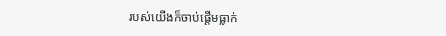របស់យើងក៏ចាប់ផ្តើមធ្លាក់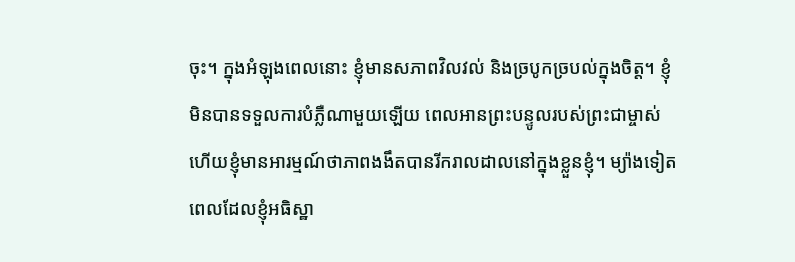ចុះ។ ក្នុងអំឡុងពេលនោះ ខ្ញុំមានសភាពវិលវល់ និងច្របូកច្របល់ក្នុងចិត្ត។ ខ្ញុំមិនបានទទួលការបំភ្លឺណាមួយឡើយ ពេលអានព្រះបន្ទូលរបស់ព្រះជាម្ចាស់ ហើយខ្ញុំមានអារម្មណ៍ថាភាពងងឹតបានរីករាលដាលនៅក្នុងខ្លួនខ្ញុំ។ ម្យ៉ាងទៀត ពេលដែលខ្ញុំអធិស្ឋា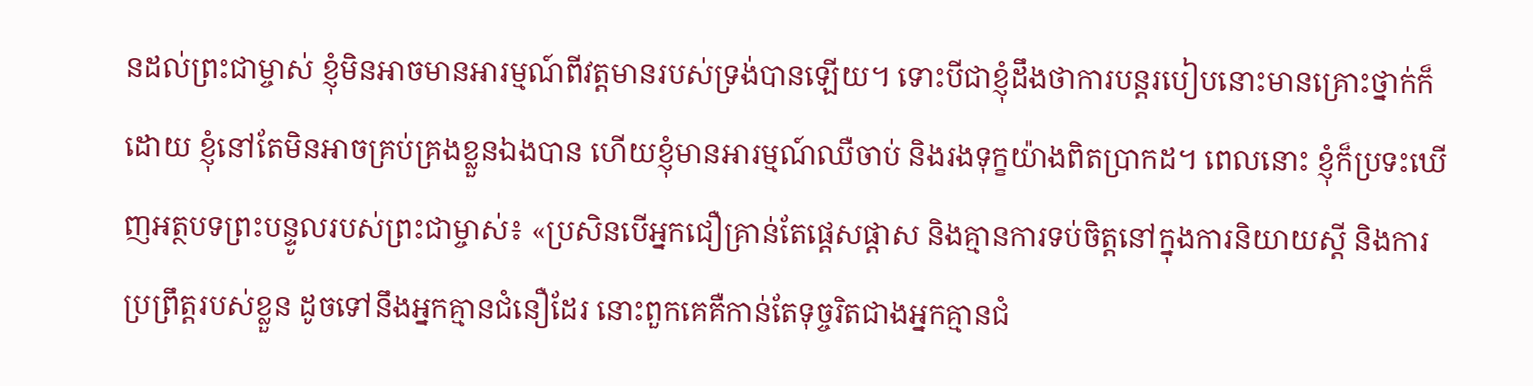នដល់ព្រះជាម្ចាស់ ខ្ញុំមិនអាចមានអារម្មណ៍ពីវត្តមានរបស់ទ្រង់បានឡើយ។ ទោះបីជាខ្ញុំដឹងថាការបន្តរបៀបនោះមានគ្រោះថ្នាក់ក៏ដោយ ខ្ញុំនៅតែមិនអាចគ្រប់គ្រងខ្លួនឯងបាន ហើយខ្ញុំមានអារម្មណ៍ឈឺចាប់ និងរងទុក្ខយ៉ាងពិតប្រាកដ។ ពេលនោះ ខ្ញុំក៏ប្រទះឃើញអត្ថបទព្រះបន្ទូលរបស់ព្រះជាម្ចាស់៖ «ប្រសិនបើអ្នកជឿគ្រាន់តែផ្ដេសផ្ដាស និងគ្មានការទប់ចិត្តនៅក្នុងការនិយាយស្ដី និងការប្រព្រឹត្តរបស់ខ្លួន ដូចទៅនឹងអ្នកគ្មានជំនឿដែរ នោះពួកគេគឺកាន់តែទុច្ចរិតជាងអ្នកគ្មានជំ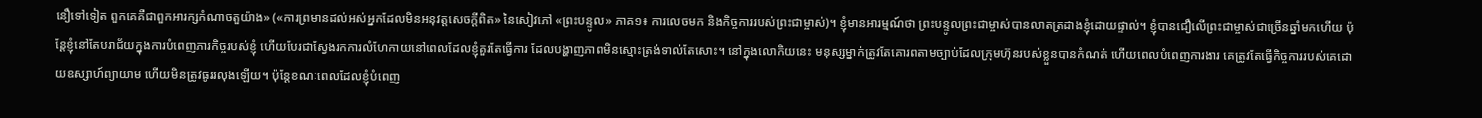នឿទៅទៀត ពួកគេគឺជាពួកអារក្សកំណាចតួយ៉ាង» («ការព្រមានដល់អស់អ្នកដែលមិនអនុវត្តសេចក្តីពិត» នៃសៀវភៅ «ព្រះបន្ទូល» ភាគ១៖ ការលេចមក និងកិច្ចការរបស់ព្រះជាម្ចាស់)។ ខ្ញុំមានអារម្មណ៍ថា ព្រះបន្ទូលព្រះជាម្ចាស់បានលាតត្រដាងខ្ញុំដោយផ្ទាល់។ ខ្ញុំបានជឿលើព្រះជាម្ចាស់ជាច្រើនឆ្នាំមកហើយ ប៉ុន្តែខ្ញុំនៅតែបរាជ័យក្នុងការបំពេញភារកិច្ចរបស់ខ្ញុំ ហើយបែរជាស្វែងរកការលំហែកាយនៅពេលដែលខ្ញុំគួរតែធ្វើការ ដែលបង្ហាញភាពមិនស្មោះត្រង់ទាល់តែសោះ។ នៅក្នុងលោកិយនេះ មនុស្សម្នាក់ត្រូវតែគោរពតាមច្បាប់ដែលក្រុមហ៊ុនរបស់ខ្លួនបានកំណត់ ហើយពេលបំពេញការងារ គេត្រូវតែធ្វើកិច្ចការរបស់គេដោយឧស្សាហ៍ព្យាយាម ហើយមិនត្រូវធូររលុងឡើយ។ ប៉ុន្តែខណៈពេលដែលខ្ញុំបំពេញ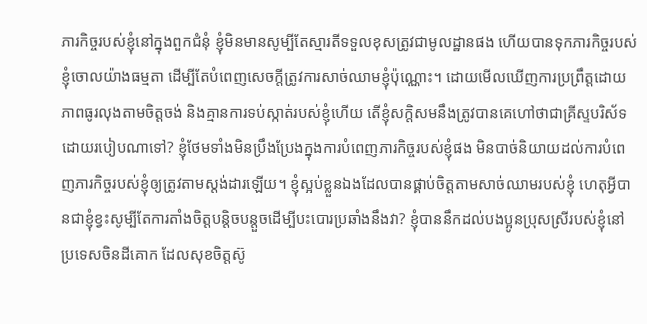ភារកិច្ចរបស់ខ្ញុំនៅក្នុងពួកជំនុំ ខ្ញុំមិនមានសូម្បីតែស្មារតីទទួលខុសត្រូវជាមូលដ្ឋានផង ហើយបានទុកភារកិច្ចរបស់ខ្ញុំចោលយ៉ាងធម្មតា ដើម្បីតែបំពេញសេចក្តីត្រូវការសាច់ឈាមខ្ញុំប៉ុណ្ណោះ។ ដោយមើលឃើញការប្រព្រឹត្តដោយភាពធូរលុងតាមចិត្តចង់ និងគ្មានការទប់ស្កាត់របស់ខ្ញុំហើយ តើខ្ញុំសក្តិសមនឹងត្រូវបានគេហៅថាជាគ្រីស្ទបរិស័ទដោយរបៀបណាទៅ? ខ្ញុំថែមទាំងមិនប្រឹងប្រែងក្នុងការបំពេញភារកិច្ចរបស់ខ្ញុំផង មិនបាច់និយាយដល់ការបំពេញភារកិច្ចរបស់ខ្ញុំឲ្យត្រូវតាមស្តង់ដារឡើយ។ ខ្ញុំស្អប់ខ្លួនឯងដែលបានផ្គាប់ចិត្តតាមសាច់ឈាមរបស់ខ្ញុំ ហេតុអ្វីបានជាខ្ញុំខ្វះសូម្បីតែការតាំងចិត្តបន្តិចបន្តួចដើម្បីបះបោរប្រឆាំងនឹងវា? ខ្ញុំបាននឹកដល់បងប្អូនប្រុសស្រីរបស់ខ្ញុំនៅប្រទេសចិនដីគោក ដែលសុខចិត្តស៊ូ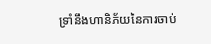ទ្រាំនឹងហានិភ័យនៃការចាប់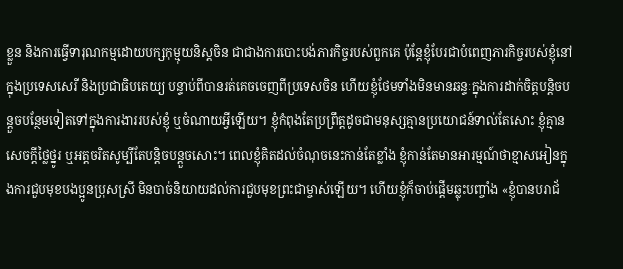ខ្លួន និងការធ្វើទារុណកម្មដោយបក្សកុម្មុយនិស្តចិន ជាជាងការបោះបង់ភារកិច្ចរបស់ពួកគេ ប៉ុន្តែខ្ញុំបែរជាបំពេញភារកិច្ចរបស់ខ្ញុំនៅក្នុងប្រទេសសេរី និងប្រជាធិបតេយ្យ បន្ទាប់ពីបានរត់គេចចេញពីប្រទេសចិន ហើយខ្ញុំថែមទាំងមិនមានឆន្ទៈក្នុងការដាក់ចិត្តបន្តិចបន្តួចបន្ថែមទៀតទៅក្នុងការងាររបស់ខ្ញុំ ឬចំណាយអ្វីឡើយ។ ខ្ញុំកំពុងតែប្រព្រឹត្តដូចជាមនុស្សគ្មានប្រយោជន៍ទាល់តែសោះ ខ្ញុំគ្មានសេចក្ដីថ្លៃថ្នូរ ឬអត្តចរិតសូម្បីតែបន្តិចបន្តួចសោះ។ ពេលខ្ញុំគិតដល់ចំណុចនេះកាន់តែខ្លាំង ខ្ញុំកាន់តែមានអារម្មណ៍ថាខ្មាសអៀនក្នុងការជួបមុខបងប្អូនប្រុសស្រី មិនបាច់និយាយដល់ការជួបមុខព្រះជាម្ចាស់ឡើយ។ ហើយខ្ញុំក៏ចាប់ផ្ដើមឆ្លុះបញ្ចាំង «ខ្ញុំបានបរាជ័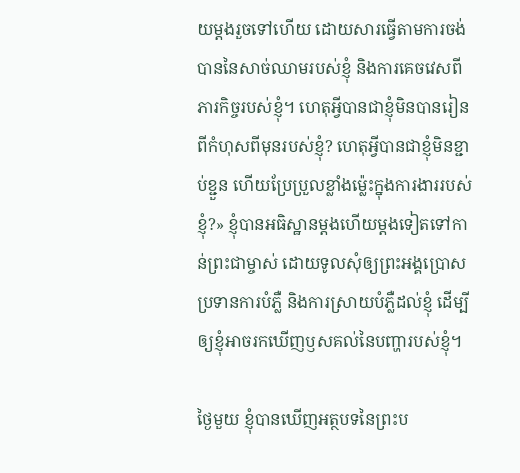យម្ដងរួចទៅហើយ ដោយសារធ្វើតាមការចង់បាននៃសាច់ឈាមរបស់ខ្ញុំ និងការគេចវេសពីភារកិច្ចរបស់ខ្ញុំ។ ហេតុអ្វីបានជាខ្ញុំមិនបានរៀនពីកំហុសពីមុនរបស់ខ្ញុំ? ហេតុអ្វីបានជាខ្ញុំមិនខ្ជាប់ខ្ជួន ហើយប្រែប្រួលខ្លាំងម្ល៉េះក្នុងការងាររបស់ខ្ញុំ?» ខ្ញុំបានអធិស្ឋានម្ដងហើយម្ដងទៀតទៅកាន់ព្រះជាម្ចាស់ ដោយទូលសុំឲ្យព្រះអង្គប្រោសប្រទានការបំភ្លឺ និងការស្រាយបំភ្លឺដល់ខ្ញុំ ដើម្បីឲ្យខ្ញុំអាចរកឃើញឫសគល់នៃបញ្ហារបស់ខ្ញុំ។

ថ្ងៃមួយ ខ្ញុំបានឃើញអត្ថបទនៃព្រះប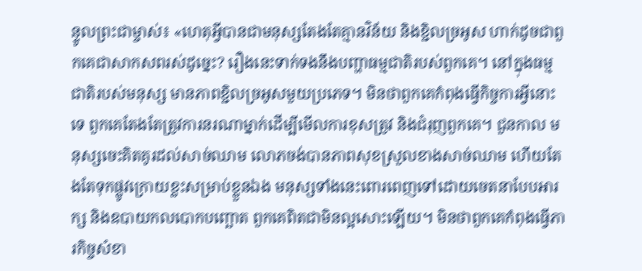ន្ទូលព្រះជាម្ចាស់៖ «ហេតុអ្វីបានជាមនុស្សតែងតែគ្មានវិន័យ និងខ្ជិលច្រអូស ហាក់ដូចជាពួកគេជាសាកសពរស់ដូច្នេះ? រឿងនេះទាក់ទងនឹងបញ្ហាធម្មជាតិរបស់ពួកគេ។ នៅក្នុងធម្មជាតិរបស់មនុស្ស មានភាពខ្ជិលច្រអូសមួយប្រភេទ។ មិនថាពួកគេកំពុងធ្វើកិច្ចការអ្វីនោះទេ ពួកគេតែងតែត្រូវការនរណាម្នាក់ដើម្បីមើលការខុសត្រូវ និងជំរុញពួកគេ។ ជួនកាល មនុស្សចេះគិតគូរដល់សាច់ឈាម លោភចង់បានភាពសុខស្រួលខាងសាច់ឈាម ហើយតែងតែទុកផ្លូវក្រោយខ្លះសម្រាប់ខ្លួនឯង មនុស្សទាំងនេះពោរពេញទៅដោយចេតនាបែបអារក្ស និងឧបាយកលបោកបញ្ឆោត ពួកគេពិតជាមិនល្អសោះឡើយ។ មិនថាពួកគេកំពុងធ្វើភារកិច្ចសំខា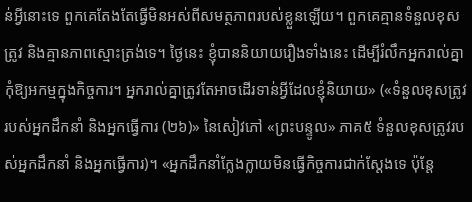ន់អ្វីនោះទេ ពួកគេតែងតែធ្វើមិនអស់ពីសមត្ថភាពរបស់ខ្លួនឡើយ។ ពួកគេគ្មានទំនួលខុសត្រូវ និងគ្មានភាពស្មោះត្រង់ទេ។ ថ្ងៃនេះ ខ្ញុំបាននិយាយរឿងទាំងនេះ ដើម្បីរំលឹកអ្នករាល់គ្នាកុំឱ្យអកម្មក្នុងកិច្ចការ។ អ្នករាល់គ្នាត្រូវតែអាចដើរទាន់អ្វីដែលខ្ញុំនិយាយ» («ទំនួលខុសត្រូវរបស់អ្នកដឹកនាំ និងអ្នកធ្វើការ (២៦)» នៃសៀវភៅ «ព្រះបន្ទូល» ភាគ៥ ទំនួលខុសត្រូវរបស់អ្នកដឹកនាំ និងអ្នកធ្វើការ)។ «អ្នកដឹកនាំក្លែងក្លាយមិនធ្វើកិច្ចការជាក់ស្ដែងទេ ប៉ុន្តែ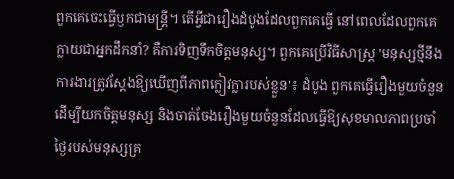ពួកគេចេះធ្វើឫកជាមន្ត្រី។ តើអ្វីជារឿងដំបូងដែលពួកគេធ្វើ នៅពេលដែលពួកគេក្លាយជាអ្នកដឹកនាំ? គឺការទិញទឹកចិត្តមនុស្ស។ ពួកគេប្រើវិធីសាស្ត្រ 'មនុស្សថ្មីនឹងការងារត្រូវស្តែងឱ្យឃើញពីភាពក្លៀវក្លារបស់ខ្លួន'៖ ដំបូង ពួកគេធ្វើរឿងមួយចំនួនដើម្បីយកចិត្តមនុស្ស និងចាត់ចែងរឿងមួយចំនួនដែលធ្វើឱ្យសុខមាលភាពប្រចាំថ្ងៃរបស់មនុស្សគ្រ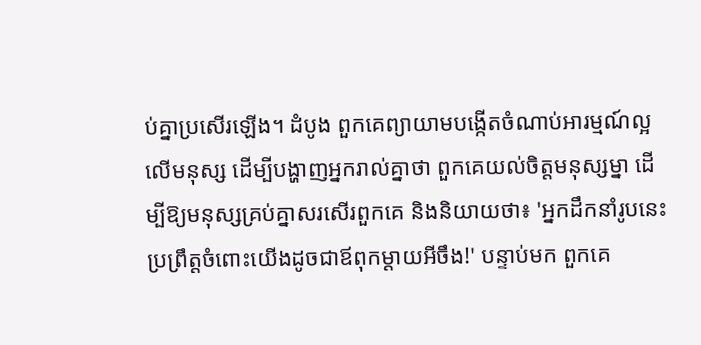ប់គ្នាប្រសើរឡើង។ ដំបូង ពួកគេព្យាយាមបង្កើតចំណាប់អារម្មណ៍ល្អលើមនុស្ស ដើម្បីបង្ហាញអ្នករាល់គ្នាថា ពួកគេយល់ចិត្តមនុស្សម្នា ដើម្បីឱ្យមនុស្សគ្រប់គ្នាសរសើរពួកគេ និងនិយាយថា៖ 'អ្នកដឹកនាំរូបនេះប្រព្រឹត្តចំពោះយើងដូចជាឪពុកម្ដាយអីចឹង!' បន្ទាប់មក ពួកគេ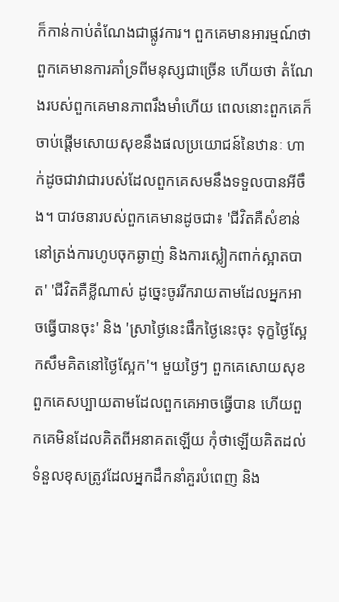ក៏កាន់កាប់តំណែងជាផ្លូវការ។ ពួកគេមានអារម្មណ៍ថា ពួកគេមានការគាំទ្រពីមនុស្សជាច្រើន ហើយថា តំណែងរបស់ពួកគេមានភាពរឹងមាំហើយ ពេលនោះពួកគេក៏ចាប់ផ្ដើមសោយសុខនឹងផលប្រយោជន៍នៃឋានៈ ហាក់ដូចជាវាជារបស់ដែលពួកគេសមនឹងទទួលបានអីចឹង។ បាវចនារបស់ពួកគេមានដូចជា៖ 'ជីវិតគឺសំខាន់នៅត្រង់ការហូបចុកឆ្ងាញ់ និងការស្លៀកពាក់ស្អាតបាត' 'ជីវិតគឺខ្លីណាស់ ដូច្នេះចូររីករាយតាមដែលអ្នកអាចធ្វើបានចុះ' និង 'ស្រាថ្ងៃនេះផឹកថ្ងៃនេះចុះ ទុក្ខថ្ងៃស្អែកសឹមគិតនៅថ្ងៃស្អែក'។ មួយថ្ងៃៗ ពួកគេសោយសុខ ពួកគេសប្បាយតាមដែលពួកគេអាចធ្វើបាន ហើយពួកគេមិនដែលគិតពីអនាគតឡើយ កុំថាឡើយគិតដល់ទំនួលខុសត្រូវដែលអ្នកដឹកនាំគួរបំពេញ និង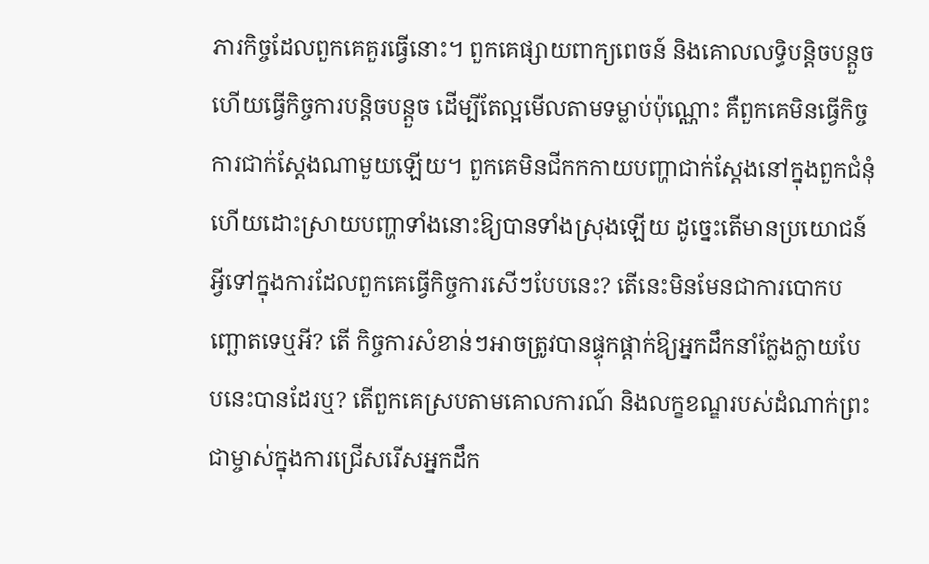ភារកិច្ចដែលពួកគេគួរធ្វើនោះ។ ពួកគេផ្សាយពាក្យពេចន៍ និងគោលលទ្ធិបន្តិចបន្តួច ហើយធ្វើកិច្ចការបន្តិចបន្តួច ដើម្បីតែល្អមើលតាមទម្លាប់ប៉ុណ្ណោះ គឺពួកគេមិនធ្វើកិច្ចការជាក់ស្ដែងណាមួយឡើយ។ ពួកគេមិនជីកកកាយបញ្ហាជាក់ស្តែងនៅក្នុងពួកជំនុំ ហើយដោះស្រាយបញ្ហាទាំងនោះឱ្យបានទាំងស្រុងឡើយ ដូច្នេះតើមានប្រយោជន៍អ្វីទៅក្នុងការដែលពួកគេធ្វើកិច្ចការសើៗបែបនេះ? តើនេះមិនមែនជាការបោកបញ្ឆោតទេឬអី? តើ កិច្ចការសំខាន់ៗអាចត្រូវបានផ្ទុកផ្ដាក់ឱ្យអ្នកដឹកនាំក្លែងក្លាយបែបនេះបានដែរឬ? តើពួកគេស្របតាមគោលការណ៍ និងលក្ខខណ្ឌរបស់ដំណាក់ព្រះជាម្ចាស់ក្នុងការជ្រើសរើសអ្នកដឹក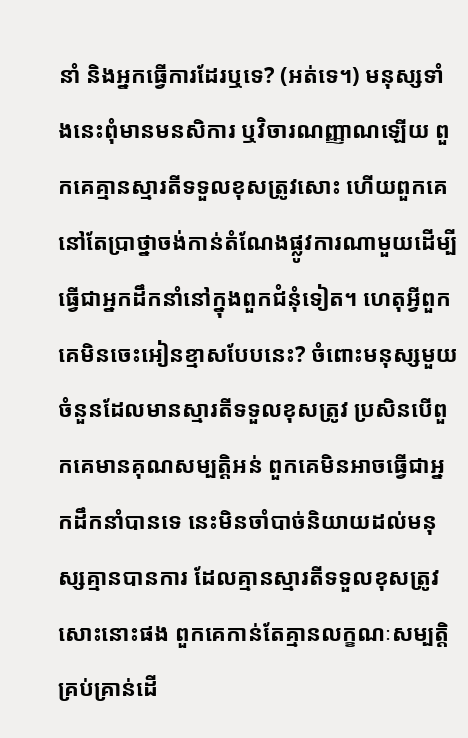នាំ និងអ្នកធ្វើការដែរឬទេ? (អត់ទេ។) មនុស្សទាំងនេះពុំមានមនសិការ ឬវិចារណញ្ញាណឡើយ ពួកគេគ្មានស្មារតីទទួលខុសត្រូវសោះ ហើយពួកគេនៅតែប្រាថ្នាចង់កាន់តំណែងផ្លូវការណាមួយដើម្បីធ្វើជាអ្នកដឹកនាំនៅក្នុងពួកជំនុំទៀត។ ហេតុអ្វីពួកគេមិនចេះអៀនខ្មាសបែបនេះ? ចំពោះមនុស្សមួយចំនួនដែលមានស្មារតីទទួលខុសត្រូវ ប្រសិនបើពួកគេមានគុណសម្បត្តិអន់ ពួកគេមិនអាចធ្វើជាអ្នកដឹកនាំបានទេ នេះមិនចាំបាច់និយាយដល់មនុស្សគ្មានបានការ ដែលគ្មានស្មារតីទទួលខុសត្រូវសោះនោះផង ពួកគេកាន់តែគ្មានលក្ខណៈសម្បត្តិគ្រប់គ្រាន់ដើ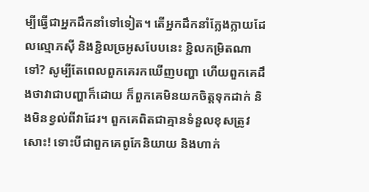ម្បីធ្វើជាអ្នកដឹកនាំទៅទៀត។ តើអ្នកដឹកនាំក្លែងក្លាយដែលល្មោភស៊ី និងខ្ជិលច្រអូសបែបនេះ ខ្ជិលកម្រិតណាទៅ? សូម្បីតែពេលពួកគេរកឃើញបញ្ហា ហើយពួកគេដឹងថាវាជាបញ្ហាក៏ដោយ ក៏ពួកគេមិនយកចិត្តទុកដាក់ និងមិនខ្វល់ពីវាដែរ។ ពួកគេពិតជាគ្មានទំនួលខុសត្រូវសោះ! ទោះបីជាពួកគេពូកែនិយាយ និងហាក់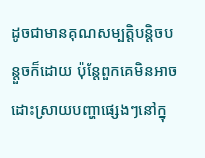ដូចជាមានគុណសម្បត្តិបន្តិចបន្តួចក៏ដោយ ប៉ុន្តែពួកគេមិនអាចដោះស្រាយបញ្ហាផ្សេងៗនៅក្នុ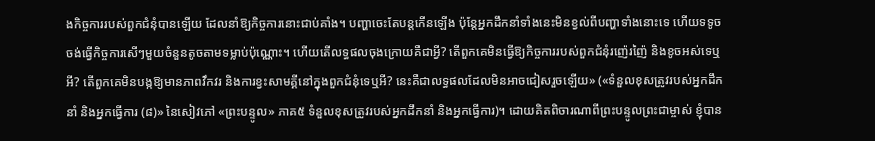ងកិច្ចការរបស់ពួកជំនុំបានឡើយ ដែលនាំឱ្យកិច្ចការនោះជាប់គាំង។ បញ្ហាចេះតែបន្តកើនឡើង ប៉ុន្តែអ្នកដឹកនាំទាំងនេះមិនខ្វល់ពីបញ្ហាទាំងនោះទេ ហើយទទូចចង់ធ្វើកិច្ចការសើៗមួយចំនួនតូចតាមទម្លាប់ប៉ុណ្ណោះ។ ហើយតើលទ្ធផលចុងក្រោយគឺជាអ្វី? តើពួកគេមិនធ្វើឱ្យកិច្ចការរបស់ពួកជំនុំរញ៉េរញ៉ៃ និងខូចអស់ទេឬអី? តើពួកគេមិនបង្កឱ្យមានភាពវឹកវរ និងការខ្វះសាមគ្គីនៅក្នុងពួកជំនុំទេឬអី? នេះគឺជាលទ្ធផលដែលមិនអាចជៀសរួចឡើយ» («ទំនួលខុសត្រូវរបស់អ្នកដឹកនាំ និងអ្នកធ្វើការ (៨)» នៃសៀវភៅ «ព្រះបន្ទូល» ភាគ៥ ទំនួលខុសត្រូវរបស់អ្នកដឹកនាំ និងអ្នកធ្វើការ)។ ដោយគិតពិចារណាពីព្រះបន្ទូលព្រះជាម្ចាស់ ខ្ញុំបាន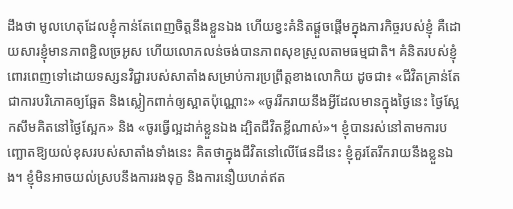ដឹងថា មូលហេតុដែលខ្ញុំកាន់តែពេញចិត្តនឹងខ្លួនឯង ហើយខ្វះគំនិតផ្ដួចផ្ដើមក្នុងភារកិច្ចរបស់ខ្ញុំ គឺដោយសារខ្ញុំមានភាពខ្ជិលច្រអូស ហើយលោភលន់ចង់បានភាពសុខស្រួលតាមធម្មជាតិ។ គំនិតរបស់ខ្ញុំពោរពេញទៅដោយទស្សនវិជ្ជារបស់សាតាំងសម្រាប់ការប្រព្រឹត្តខាងលោកិយ ដូចជា៖ «ជីវិតគ្រាន់តែជាការបរិភោគឲ្យឆ្អែត និងស្លៀកពាក់ឲ្យស្អាតប៉ុណ្ណោះ» «ចូររីករាយនឹងអ្វីដែលមានក្នុងថ្ងៃនេះ ថ្ងៃស្អែកសឹមគិតនៅថ្ងៃស្អែក» និង «ចូរធ្វើល្អដាក់ខ្លួនឯង ដ្បិតជីវិតខ្លីណាស់»។ ខ្ញុំបានរស់នៅតាមការបញ្ឆោតឱ្យយល់ខុសរបស់សាតាំងទាំងនេះ គិតថាក្នុងជីវិតនៅលើផែនដីនេះ ខ្ញុំគួរតែរីករាយនឹងខ្លួនឯង។ ខ្ញុំមិនអាចយល់ស្របនឹងការរងទុក្ខ និងការនឿយហត់ឥត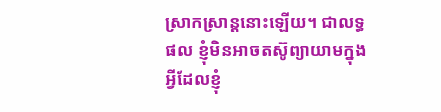ស្រាកស្រាន្ដនោះឡើយ។ ជាលទ្ធផល ខ្ញុំមិនអាចតស៊ូព្យាយាមក្នុងអ្វីដែលខ្ញុំ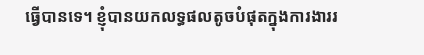ធ្វើបានទេ។ ខ្ញុំបានយកលទ្ធផលតូចបំផុតក្នុងការងាររ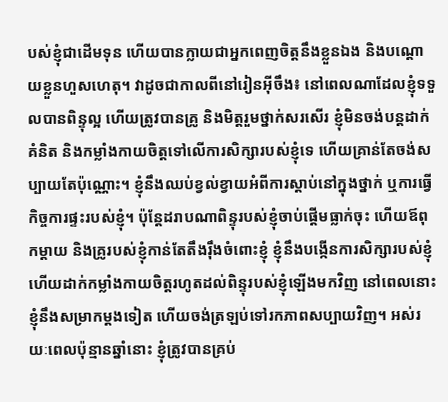បស់ខ្ញុំជាដើមទុន ហើយបានក្លាយជាអ្នកពេញចិត្តនឹងខ្លួនឯង និងបណ្ដោយខ្លួនហួសហេតុ។ វាដូចជាកាលពីនៅរៀនអ៊ីចឹង៖ នៅពេលណាដែលខ្ញុំទទួលបានពិន្ទុល្អ ហើយត្រូវបានគ្រូ និងមិត្តរួមថ្នាក់សរសើរ ខ្ញុំមិនចង់បន្តដាក់គំនិត និងកម្លាំងកាយចិត្តទៅលើការសិក្សារបស់ខ្ញុំទេ ហើយគ្រាន់តែចង់សប្បាយតែប៉ុណ្ណោះ។ ខ្ញុំនឹងឈប់ខ្វល់ខ្វាយអំពីការស្ដាប់នៅក្នុងថ្នាក់ ឬការធ្វើកិច្ចការផ្ទះរបស់ខ្ញុំ។ ប៉ុន្តែដរាបណាពិន្ទុរបស់ខ្ញុំចាប់ផ្ដើមធ្លាក់ចុះ ហើយឪពុកម្ដាយ និងគ្រូរបស់ខ្ញុំកាន់តែតឹងរ៉ឹងចំពោះខ្ញុំ ខ្ញុំនឹងបង្កើនការសិក្សារបស់ខ្ញុំ ហើយដាក់កម្លាំងកាយចិត្តរហូតដល់ពិន្ទុរបស់ខ្ញុំឡើងមកវិញ នៅពេលនោះ ខ្ញុំនឹងសម្រាកម្ដងទៀត ហើយចង់ត្រឡប់ទៅរកភាពសប្បាយវិញ។ អស់រយៈពេលប៉ុន្មានឆ្នាំនោះ ខ្ញុំត្រូវបានគ្រប់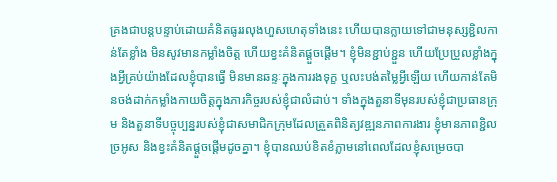គ្រងជាបន្តបន្ទាប់ដោយគំនិតធូររលុងហួសហេតុទាំងនេះ ហើយបានក្លាយទៅជាមនុស្សខ្ជិលកាន់តែខ្លាំង មិនសូវមានកម្លាំងចិត្ត ហើយខ្វះគំនិតផ្តួចផ្តើម។ ខ្ញុំមិនខ្ជាប់ខ្ជួន ហើយប្រែប្រួលខ្លាំងក្នុងអ្វីគ្រប់យ៉ាងដែលខ្ញុំបានធ្វើ មិនមានឆន្ទៈក្នុងការរងទុក្ខ ឬលះបង់តម្លៃអ្វីឡើយ ហើយកាន់តែមិនចង់ដាក់កម្លាំងកាយចិត្តក្នុងភារកិច្ចរបស់ខ្ញុំជាលំដាប់។ ទាំងក្នុងតួនាទីមុនរបស់ខ្ញុំជាប្រធានក្រុម និងតួនាទីបច្ចុប្បន្នរបស់ខ្ញុំជាសមាជិកក្រុមដែលត្រួតពិនិត្យវឌ្ឍនភាពការងារ ខ្ញុំមានភាពខ្ជិលច្រអូស និងខ្វះគំនិតផ្ដួចផ្ដើមដូចគ្នា។ ខ្ញុំបានឈប់ខិតខំភ្លាមនៅពេលដែលខ្ញុំសម្រេចបា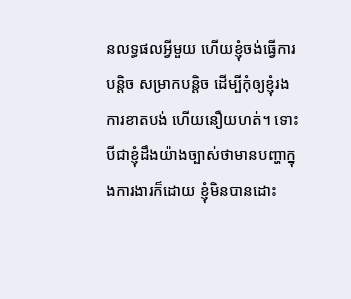នលទ្ធផលអ្វីមួយ ហើយខ្ញុំចង់ធ្វើការបន្តិច សម្រាកបន្តិច ដើម្បីកុំឲ្យខ្ញុំរងការខាតបង់ ហើយនឿយហត់។ ទោះបីជាខ្ញុំដឹងយ៉ាងច្បាស់ថាមានបញ្ហាក្នុងការងារក៏ដោយ ខ្ញុំមិនបានដោះ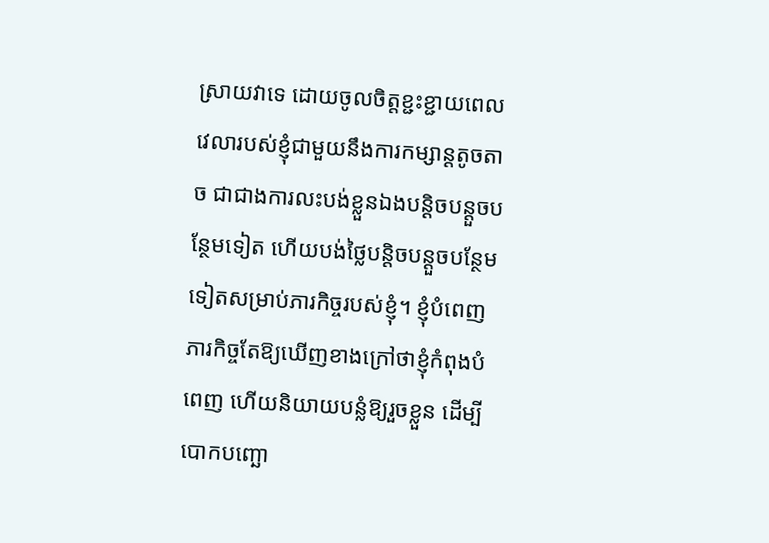ស្រាយវាទេ ដោយចូលចិត្តខ្ជះខ្ជាយពេលវេលារបស់ខ្ញុំជាមួយនឹងការកម្សាន្តតូចតាច ជាជាងការលះបង់ខ្លួនឯងបន្តិចបន្តួចបន្ថែមទៀត ហើយបង់ថ្លៃបន្តិចបន្តួចបន្ថែមទៀតសម្រាប់ភារកិច្ចរបស់ខ្ញុំ។ ខ្ញុំបំពេញភារកិច្ចតែឱ្យឃើញខាងក្រៅថាខ្ញុំកំពុងបំពេញ ហើយនិយាយបន្លំឱ្យរួចខ្លួន ដើម្បីបោកបញ្ឆោ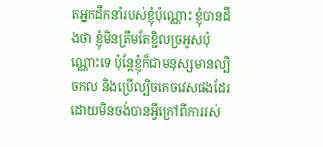តអ្នកដឹកនាំរបស់ខ្ញុំប៉ុណ្ណោះ ខ្ញុំបានដឹងថា ខ្ញុំមិនត្រឹមតែខ្ជិលច្រអូសប៉ុណ្ណោះទេ ប៉ុន្តែខ្ញុំក៏ជាមនុស្សមានល្បិចកល និងប្រើល្បិចគេចវេសផងដែរ ដោយមិនចង់បានអ្វីក្រៅពីការរស់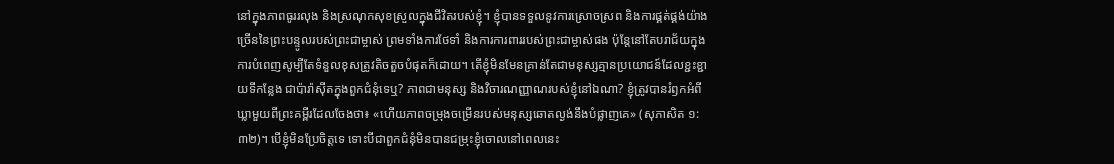នៅក្នុងភាពធូររលុង និងស្រណុកសុខស្រួលក្នុងជីវិតរបស់ខ្ញុំ។ ខ្ញុំបានទទួលនូវការស្រោចស្រព និងការផ្គត់ផ្គង់យ៉ាងច្រើននៃព្រះបន្ទូលរបស់ព្រះជាម្ចាស់ ព្រមទាំងការថែទាំ និងការការពាររបស់ព្រះជាម្ចាស់ផង ប៉ុន្តែនៅតែបរាជ័យក្នុងការបំពេញសូម្បីតែទំនួលខុសត្រូវតិចតួចបំផុតក៏ដោយ។ តើខ្ញុំមិនមែនគ្រាន់តែជាមនុស្សគ្មានប្រយោជន៍ដែលខ្ជះខ្ជាយទីកន្លែង ជាប៉ារ៉ាស៊ីតក្នុងពួកជំនុំទេឬ? ភាពជាមនុស្ស និងវិចារណញ្ញាណរបស់ខ្ញុំនៅឯណា? ខ្ញុំត្រូវបានរំឭកអំពីឃ្លាមួយពីព្រះគម្ពីរដែលចែងថា៖ «ហើយភាពចម្រុងចម្រើនរបស់មនុស្សឆោតល្ងង់នឹងបំផ្លាញគេ» (សុភាសិត ១:៣២)។ បើខ្ញុំមិនប្រែចិត្តទេ ទោះបីជាពួកជំនុំមិនបានជម្រុះខ្ញុំចោលនៅពេលនេះ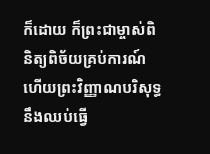ក៏ដោយ ក៏ព្រះជាម្ចាស់ពិនិត្យពិច័យគ្រប់ការណ៍ ហើយព្រះវិញ្ញាណបរិសុទ្ធនឹងឈប់ធ្វើ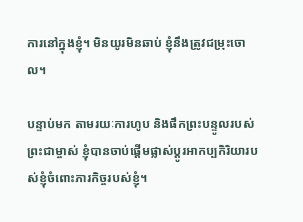ការនៅក្នុងខ្ញុំ។ មិនយូរមិនឆាប់ ខ្ញុំនឹងត្រូវជម្រុះចោល។

បន្ទាប់មក តាមរយៈការហូប និងផឹកព្រះបន្ទូលរបស់ព្រះជាម្ចាស់ ខ្ញុំបានចាប់ផ្តើមផ្លាស់ប្តូរអាកប្បកិរិយារបស់ខ្ញុំចំពោះភារកិច្ចរបស់ខ្ញុំ។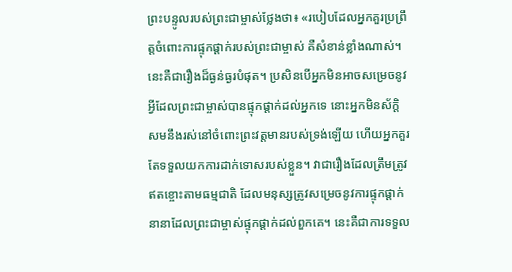ព្រះបន្ទូលរបស់ព្រះជាម្ចាស់ថ្លែងថា៖ «របៀបដែលអ្នកគួរប្រព្រឹត្តចំពោះការផ្ទុកផ្ដាក់របស់ព្រះជាម្ចាស់ គឺសំខាន់ខ្លាំងណាស់។ នេះគឺជារឿងដ៏ធ្ងន់ធ្ងរបំផុត។ ប្រសិនបើអ្នកមិនអាចសម្រេចនូវអ្វីដែលព្រះជាម្ចាស់បានផ្ទុកផ្ដាក់ដល់អ្នកទេ នោះអ្នកមិនស័ក្ដិសមនឹងរស់នៅចំពោះព្រះវត្តមានរបស់ទ្រង់ឡើយ ហើយអ្នកគួរតែទទួលយកការដាក់ទោសរបស់ខ្លួន។ វាជារឿងដែលត្រឹមត្រូវឥតខ្ចោះតាមធម្មជាតិ ដែលមនុស្សត្រូវសម្រេចនូវការផ្ទុកផ្ដាក់នានាដែលព្រះជាម្ចាស់ផ្ទុកផ្ដាក់ដល់ពួកគេ។ នេះគឺជាការទទួល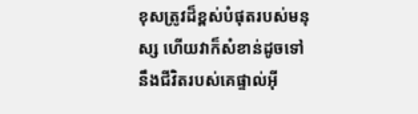ខុសត្រូវដ៏ខ្ពស់បំផុតរបស់មនុស្ស ហើយវាក៏សំខាន់ដូចទៅនឹងជីវិតរបស់គេផ្ទាល់អ៊ី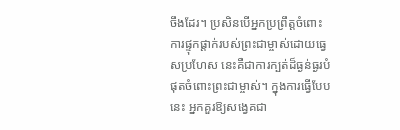ចឹងដែរ។ ប្រសិនបើអ្នកប្រព្រឹត្តចំពោះការផ្ទុកផ្ដាក់របស់ព្រះជាម្ចាស់ដោយធ្វេសប្រហែស នេះគឺជាការក្បត់ដ៏ធ្ងន់ធ្ងរបំផុតចំពោះព្រះជាម្ចាស់។ ក្នុងការធ្វើបែបនេះ អ្នកគួរឱ្យសង្វេគជា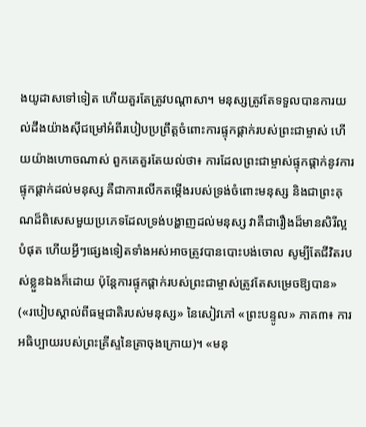ងយូដាសទៅទៀត ហើយគួរតែត្រូវបណ្ដាសា។ មនុស្សត្រូវតែទទួលបានការយល់ដឹងយ៉ាងស៊ីជម្រៅអំពីរបៀបប្រព្រឹត្តចំពោះការផ្ទុកផ្ដាក់របស់ព្រះជាម្ចាស់ ហើយយ៉ាងហោចណាស់ ពួកគេគួរតែយល់ថា៖ ការដែលព្រះជាម្ចាស់ផ្ទុកផ្ដាក់នូវការផ្ទុកផ្ដាក់ដល់មនុស្ស គឺជាការលើកតម្កើងរបស់ទ្រង់ចំពោះមនុស្ស និងជាព្រះគុណដ៏ពិសេសមួយប្រភេទដែលទ្រង់បង្ហាញដល់មនុស្ស វាគឺជារឿងដ៏មានសិរីល្អបំផុត ហើយអ្វីៗផ្សេងទៀតទាំងអស់អាចត្រូវបានបោះបង់ចោល សូម្បីតែជីវិតរបស់ខ្លួនឯងក៏ដោយ ប៉ុន្តែការផ្ទុកផ្ដាក់របស់ព្រះជាម្ចាស់ត្រូវតែសម្រេចឱ្យបាន» («របៀបស្គាល់ពីធម្មជាតិរបស់មនុស្ស» នៃសៀវភៅ «ព្រះបន្ទូល» ភាគ៣៖ ការអធិប្បាយរបស់ព្រះគ្រីស្ទនៃគ្រាចុងក្រោយ)។ «មនុ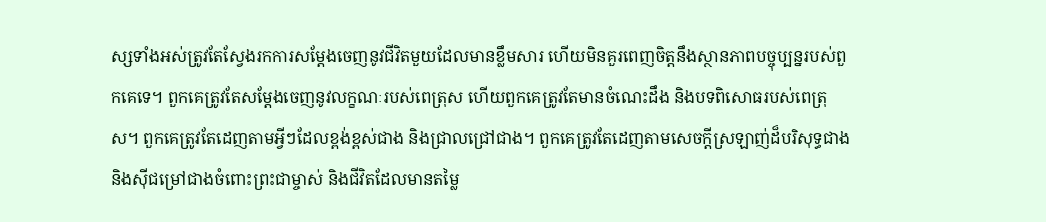ស្សទាំងអស់ត្រូវតែស្វែងរកការសម្ដែងចេញនូវជីវិតមួយដែលមានខ្លឹមសារ ហើយមិនគួរពេញចិត្តនឹងស្ថានភាពបច្ចុប្បន្នរបស់ពួកគេទេ។ ពួកគេត្រូវតែសម្ដែងចេញនូវលក្ខណៈរបស់ពេត្រុស ហើយពួកគេត្រូវតែមានចំណេះដឹង និងបទពិសោធរបស់ពេត្រុស។ ពួកគេត្រូវតែដេញតាមអ្វីៗដែលខ្ពង់ខ្ពស់ជាង និងជ្រាលជ្រៅជាង។ ពួកគេត្រូវតែដេញតាមសេចក្ដីស្រឡាញ់ដ៏បរិសុទ្ធជាង និងស៊ីជម្រៅជាងចំពោះព្រះជាម្ចាស់ និងជីវិតដែលមានតម្លៃ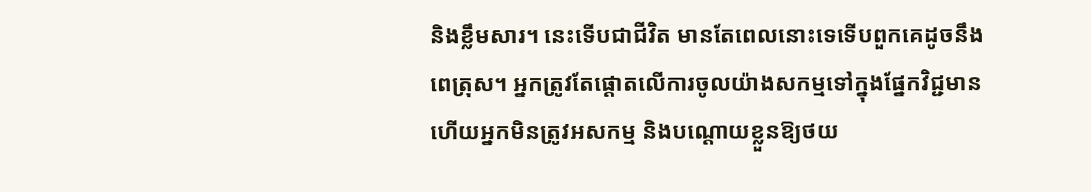និងខ្លឹមសារ។ នេះទើបជាជីវិត មានតែពេលនោះទេទើបពួកគេដូចនឹងពេត្រុស។ អ្នកត្រូវតែផ្ដោតលើការចូលយ៉ាងសកម្មទៅក្នុងផ្នែកវិជ្ជមាន ហើយអ្នកមិនត្រូវអសកម្ម និងបណ្ដោយខ្លួនឱ្យថយ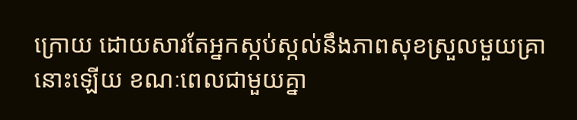ក្រោយ ដោយសារតែអ្នកស្កប់ស្កល់នឹងភាពសុខស្រួលមួយគ្រានោះឡើយ ខណៈពេលជាមួយគ្នា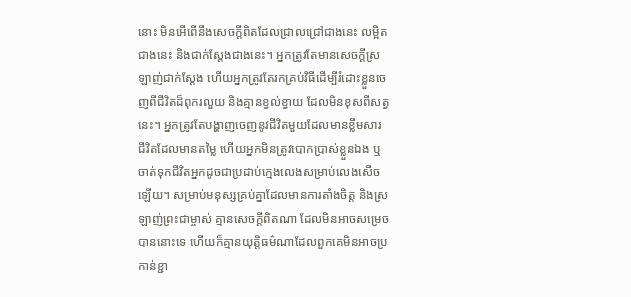នោះ មិនអើពើនឹងសេចក្ដីពិតដែលជ្រាលជ្រៅជាងនេះ លម្អិតជាងនេះ និងជាក់ស្តែងជាងនេះ។ អ្នកត្រូវតែមានសេចក្តីស្រឡាញ់ជាក់ស្តែង ហើយអ្នកត្រូវតែរកគ្រប់វិធីដើម្បីរំដោះខ្លួនចេញពីជីវិតដ៏ពុករលួយ និងគ្មានខ្វល់ខ្វាយ ដែលមិនខុសពីសត្វនេះ។ អ្នកត្រូវតែបង្ហាញចេញនូវជីវិតមួយដែលមានខ្លឹមសារ ជីវិតដែលមានតម្លៃ ហើយអ្នកមិនត្រូវបោកប្រាស់ខ្លួនឯង ឬចាត់ទុកជីវិតអ្នកដូចជាប្រដាប់ក្មេងលេងសម្រាប់លេងសើចឡើយ។ សម្រាប់មនុស្សគ្រប់គ្នាដែលមានការតាំងចិត្ត និងស្រឡាញ់ព្រះជាម្ចាស់ គ្មានសេចក្ដីពិតណា ដែលមិនអាចសម្រេចបាននោះទេ ហើយក៏គ្មានយុត្តិធម៌ណាដែលពួកគេមិនអាចប្រកាន់ខ្ជា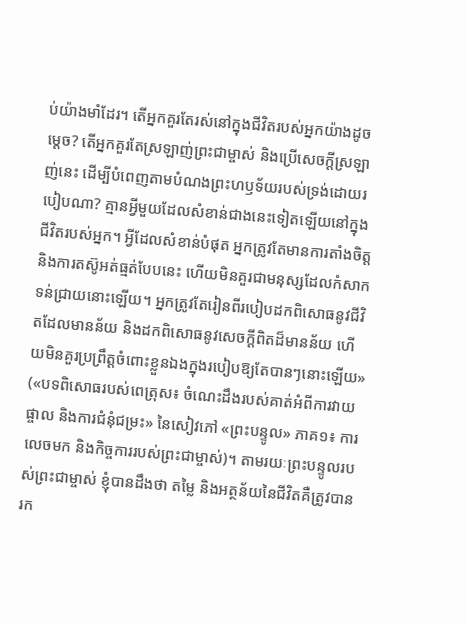ប់យ៉ាងមាំដែរ។ តើអ្នកគួរតែរស់នៅក្នុងជីវិតរបស់អ្នកយ៉ាងដូចម្ដេច? តើអ្នកគួរតែស្រឡាញ់ព្រះជាម្ចាស់ និងប្រើសេចក្តីស្រឡាញ់នេះ ដើម្បីបំពេញតាមបំណងព្រះហឫទ័យរបស់ទ្រង់ដោយរបៀបណា? គ្មានអ្វីមួយដែលសំខាន់ជាងនេះទៀតឡើយនៅក្នុងជីវិតរបស់អ្នក។ អ្វីដែលសំខាន់បំផុត អ្នកត្រូវតែមានការតាំងចិត្ត និងការតស៊ូអត់ធ្មត់បែបនេះ ហើយមិនគួរជាមនុស្សដែលកំសាកទន់ជ្រាយនោះឡើយ។ អ្នកត្រូវតែរៀនពីរបៀបដកពិសោធនូវជីវិតដែលមានន័យ និងដកពិសោធនូវសេចក្តីពិតដ៏មានន័យ ហើយមិនគួរប្រព្រឹត្តចំពោះខ្លួនឯងក្នុងរបៀបឱ្យតែបានៗនោះឡើយ» («បទពិសោធរបស់ពេត្រុស៖ ចំណេះដឹងរបស់គាត់អំពីការវាយផ្ចាល និងការជំនុំជម្រះ» នៃសៀវភៅ «ព្រះបន្ទូល» ភាគ១៖ ការលេចមក និងកិច្ចការរបស់ព្រះជាម្ចាស់)។ តាមរយៈព្រះបន្ទូលរបស់ព្រះជាម្ចាស់ ខ្ញុំបានដឹងថា តម្លៃ និងអត្ថន័យនៃជីវិតគឺត្រូវបានរក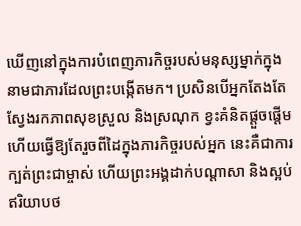ឃើញនៅក្នុងការបំពេញភារកិច្ចរបស់មនុស្សម្នាក់ក្នុងនាមជាភារដែលព្រះបង្កើតមក។ ប្រសិនបើអ្នកតែងតែស្វែងរកភាពសុខស្រួល និងស្រណុក ខ្វះគំនិតផ្តួចផ្តើម ហើយធ្វើឱ្យតែរួចពីដៃក្នុងភារកិច្ចរបស់អ្នក នេះគឺជាការក្បត់ព្រះជាម្ចាស់ ហើយព្រះអង្គដាក់បណ្តាសា និងស្អប់ឥរិយាបថ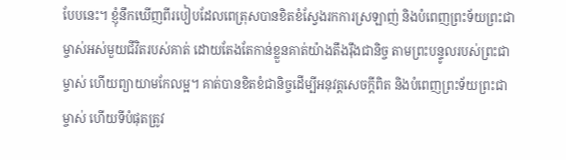បែបនេះ។ ខ្ញុំនឹកឃើញពីរបៀបដែលពេត្រុសបានខិតខំស្វែងរកការស្រឡាញ់ និងបំពេញព្រះទ័យព្រះជាម្ចាស់អស់មួយជីវិតរបស់គាត់ ដោយតែងតែកាន់ខ្លួនគាត់យ៉ាងតឹងរ៉ឹងជានិច្ច តាមព្រះបន្ទូលរបស់ព្រះជាម្ចាស់ ហើយព្យាយាមកែលម្អ។ គាត់បានខិតខំជានិច្ចដើម្បីអនុវត្តសេចក្ដីពិត និងបំពេញព្រះទ័យព្រះជាម្ចាស់ ហើយទីបំផុតត្រូវ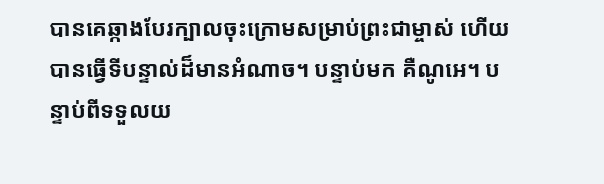បានគេឆ្កាងបែរក្បាលចុះក្រោមសម្រាប់ព្រះជាម្ចាស់ ហើយបានធ្វើទីបន្ទាល់ដ៏មានអំណាច។ បន្ទាប់មក គឺណូអេ។ បន្ទាប់ពីទទួលយ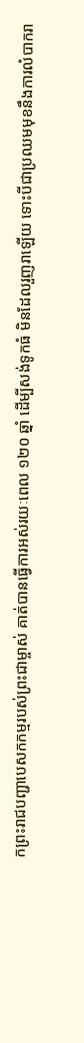កព្រះរាជបញ្ជាបេសកកម្មរបស់ព្រះជាម្ចាស់ គាត់បានធ្វើការអស់រយៈពេល ១២០ ឆ្នាំ ដើម្បីសង់ទូកធំ មិនដែលរួញរាឡើយ ទោះបីជាប្រឈមមុខនឹងការលំបាករា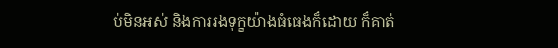ប់មិនអស់ និងការរងទុក្ខយ៉ាងធំធេងក៏ដោយ ក៏គាត់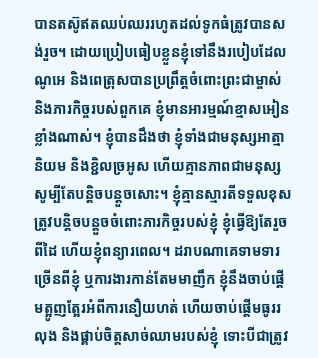បានតស៊ូឥតឈប់ឈររហូតដល់ទូកធំត្រូវបានសង់រួច។ ដោយប្រៀបធៀបខ្លួនខ្ញុំទៅនឹងរបៀបដែលណូអេ និងពេត្រុសបានប្រព្រឹត្តចំពោះព្រះជាម្ចាស់ និងភារកិច្ចរបស់ពួកគេ ខ្ញុំមានអារម្មណ៍ខ្មាសអៀនខ្លាំងណាស់។ ខ្ញុំបានដឹងថា ខ្ញុំទាំងជាមនុស្សអាត្មានិយម និងខ្ជិលច្រអូស ហើយគ្មានភាពជាមនុស្សសូម្បីតែបន្តិចបន្តួចសោះ។ ខ្ញុំគ្មានស្មារតីទទួលខុសត្រូវបន្តិចបន្តួចចំពោះភារកិច្ចរបស់ខ្ញុំ ខ្ញុំធ្វើឱ្យតែរួចពីដៃ ហើយខ្ញុំពន្យារពេល។ ដរាបណាគេទាមទារច្រើនពីខ្ញុំ ឬការងារកាន់តែមមាញឹក ខ្ញុំនឹងចាប់ផ្ដើមត្អូញត្អែរអំពីការនឿយហត់ ហើយចាប់ផ្តើមធូររលុង និងផ្គាប់ចិត្តសាច់ឈាមរបស់ខ្ញុំ ទោះបីជាត្រូវ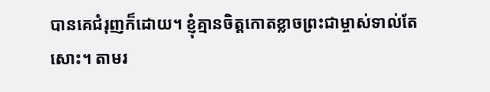បានគេជំរុញក៏ដោយ។ ខ្ញុំគ្មានចិត្តកោតខ្លាចព្រះជាម្ចាស់ទាល់តែសោះ។ តាមរ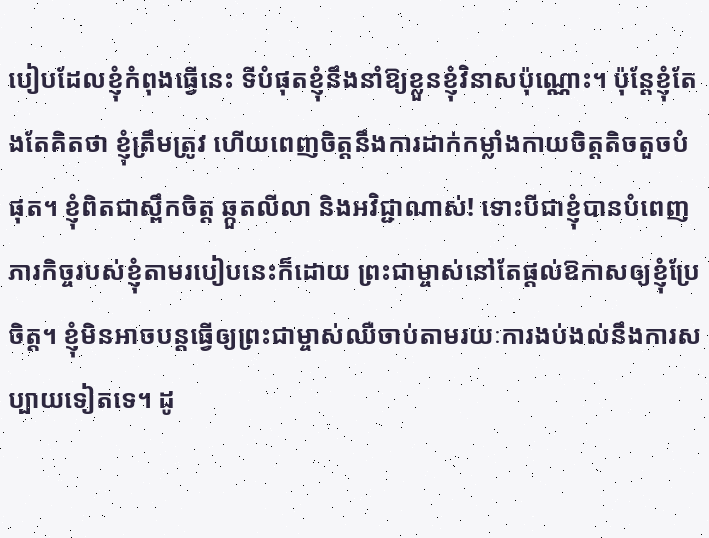បៀបដែលខ្ញុំកំពុងធ្វើនេះ ទីបំផុតខ្ញុំនឹងនាំឱ្យខ្លួនខ្ញុំវិនាសប៉ុណ្ណោះ។ ប៉ុន្តែខ្ញុំតែងតែគិតថា ខ្ញុំត្រឹមត្រូវ ហើយពេញចិត្តនឹងការដាក់កម្លាំងកាយចិត្តតិចតួចបំផុត។ ខ្ញុំពិតជាស្ពឹកចិត្ត ឆ្កួតលីលា និងអវិជ្ជាណាស់! ទោះបីជាខ្ញុំបានបំពេញភារកិច្ចរបស់ខ្ញុំតាមរបៀបនេះក៏ដោយ ព្រះជាម្ចាស់នៅតែផ្តល់ឱកាសឲ្យខ្ញុំប្រែចិត្ត។ ខ្ញុំមិនអាចបន្តធ្វើឲ្យព្រះជាម្ចាស់ឈឺចាប់តាមរយៈការងប់ងល់នឹងការសប្បាយទៀតទេ។ ដូ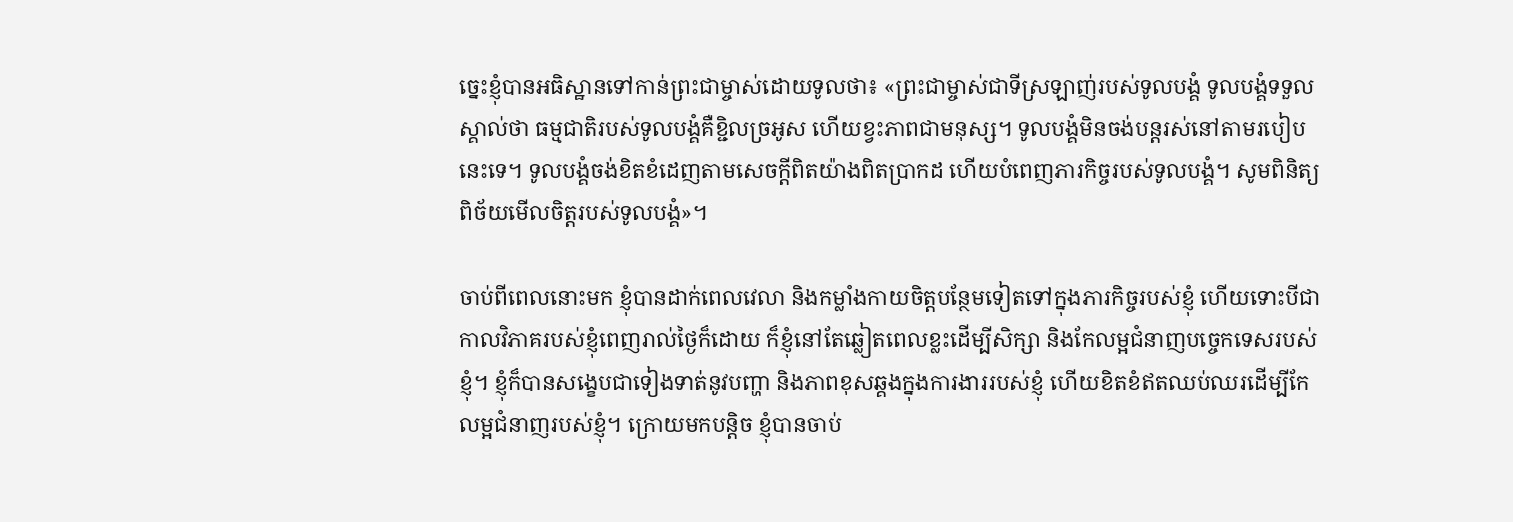ច្នេះខ្ញុំបានអធិស្ឋានទៅកាន់ព្រះជាម្ចាស់ដោយទូលថា៖ «ព្រះជាម្ចាស់ជាទីស្រឡាញ់របស់ទូលបង្គំ ទូលបង្គំទទួលស្គាល់ថា ធម្មជាតិរបស់ទូលបង្គំគឺខ្ជិលច្រអូស ហើយខ្វះភាពជាមនុស្ស។ ទូលបង្គំមិនចង់បន្តរស់នៅតាមរបៀបនេះទេ។ ទូលបង្គំចង់ខិតខំដេញតាមសេចក្តីពិតយ៉ាងពិតប្រាកដ ហើយបំពេញភារកិច្ចរបស់ទូលបង្គំ។ សូមពិនិត្យពិច័យមើលចិត្តរបស់ទូលបង្គំ»។

ចាប់ពីពេលនោះមក ខ្ញុំបានដាក់ពេលវេលា និងកម្លាំងកាយចិត្តបន្ថែមទៀតទៅក្នុងភារកិច្ចរបស់ខ្ញុំ ហើយទោះបីជាកាលវិភាគរបស់ខ្ញុំពេញរាល់ថ្ងៃក៏ដោយ ក៏ខ្ញុំនៅតែឆ្លៀតពេលខ្លះដើម្បីសិក្សា និងកែលម្អជំនាញបច្ចេកទេសរបស់ខ្ញុំ។ ខ្ញុំក៏បានសង្ខេបជាទៀងទាត់នូវបញ្ហា និងភាពខុសឆ្គងក្នុងការងាររបស់ខ្ញុំ ហើយខិតខំឥតឈប់ឈរដើម្បីកែលម្អជំនាញរបស់ខ្ញុំ។ ក្រោយមកបន្តិច ខ្ញុំបានចាប់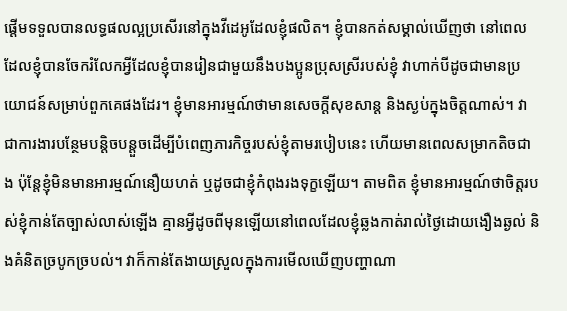ផ្តើមទទួលបានលទ្ធផលល្អប្រសើរនៅក្នុងវីដេអូដែលខ្ញុំផលិត។ ខ្ញុំបានកត់សម្គាល់ឃើញថា នៅពេលដែលខ្ញុំបានចែករំលែកអ្វីដែលខ្ញុំបានរៀនជាមួយនឹងបងប្អូនប្រុសស្រីរបស់ខ្ញុំ វាហាក់បីដូចជាមានប្រយោជន៍សម្រាប់ពួកគេផងដែរ។ ខ្ញុំមានអារម្មណ៍ថាមានសេចក្ដីសុខសាន្ត និងស្ងប់ក្នុងចិត្តណាស់។ វាជាការងារបន្ថែមបន្តិចបន្តួចដើម្បីបំពេញភារកិច្ចរបស់ខ្ញុំតាមរបៀបនេះ ហើយមានពេលសម្រាកតិចជាង ប៉ុន្តែខ្ញុំមិនមានអារម្មណ៍នឿយហត់ ឬដូចជាខ្ញុំកំពុងរងទុក្ខឡើយ។ តាមពិត ខ្ញុំមានអារម្មណ៍ថាចិត្តរបស់ខ្ញុំកាន់តែច្បាស់លាស់ឡើង គ្មានអ្វីដូចពីមុនឡើយនៅពេលដែលខ្ញុំឆ្លងកាត់រាល់ថ្ងៃដោយងឿងឆ្ងល់ និងគំនិតច្របូកច្របល់។ វាក៏កាន់តែងាយស្រួលក្នុងការមើលឃើញបញ្ហាណា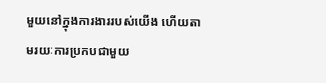មួយនៅក្នុងការងាររបស់យើង ហើយតាមរយៈការប្រកបជាមួយ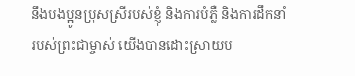នឹងបងប្អូនប្រុសស្រីរបស់ខ្ញុំ និងការបំភ្លឺ និងការដឹកនាំរបស់ព្រះជាម្ចាស់ យើងបានដោះស្រាយប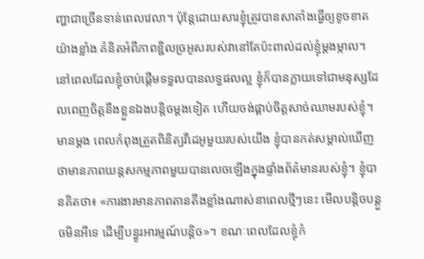ញ្ហាជាច្រើនទាន់ពេលវេលា។ ប៉ុន្តែដោយសារខ្ញុំត្រូវបានសាតាំងធ្វើឲ្យខូចខាតយ៉ាងខ្លាំង គំនិតអំពីភាពខ្ជិលច្រអូសរបស់វានៅតែប៉ះពាល់ដល់ខ្ញុំម្ដងម្កាល។ នៅពេលដែលខ្ញុំចាប់ផ្តើមទទួលបានលទ្ធផលល្អ ខ្ញុំក៏បានក្លាយទៅជាមនុស្សដែលពេញចិត្តនឹងខ្លួនឯងបន្តិចម្ដងទៀត ហើយចង់ផ្គាប់ចិត្តសាច់ឈាមរបស់ខ្ញុំ។ មានម្ដង ពេលកំពុងត្រួតពិនិត្យវីដេអូមួយរបស់យើង ខ្ញុំបានកត់សម្គាល់ឃើញថាមានភាពយន្តសកម្មភាពមួយបានលេចឡើងក្នុងផ្ទាំងព័ត៌មានរបស់ខ្ញុំ។ ខ្ញុំបានគិតថា៖ «ការងារមានភាពតានតឹងខ្លាំងណាស់នាពេលថ្មីៗនេះ មើលបន្តិចបន្តួចមិនអីទេ ដើម្បីបន្ធូរអារម្មណ៍បន្ដិច»។ ខណៈពេលដែលខ្ញុំកំ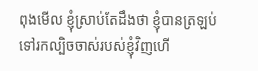ពុងមើល ខ្ញុំស្រាប់តែដឹងថា ខ្ញុំបានត្រឡប់ទៅរកល្បិចចាស់របស់ខ្ញុំវិញហើ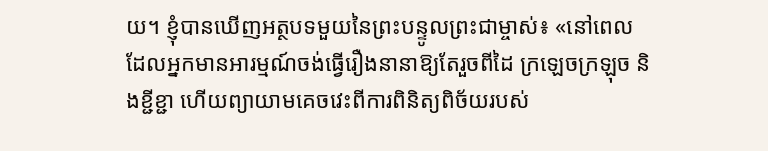យ។ ខ្ញុំបានឃើញអត្ថបទមួយនៃព្រះបន្ទូលព្រះជាម្ចាស់៖ «នៅពេលដែលអ្នកមានអារម្មណ៍ចង់ធ្វើរឿងនានាឱ្យតែរួចពីដៃ ក្រឡេចក្រឡុច និងខ្ជីខ្ជា ហើយព្យាយាមគេចវេះពីការពិនិត្យពិច័យរបស់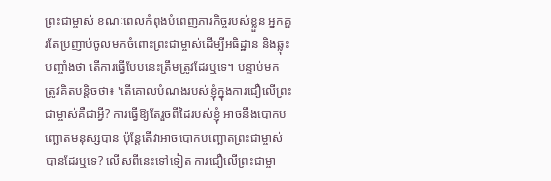ព្រះជាម្ចាស់ ខណៈពេលកំពុងបំពេញភារកិច្ចរបស់ខ្លួន អ្នកគួរតែប្រញាប់ចូលមកចំពោះព្រះជាម្ចាស់ដើម្បីអធិដ្ឋាន និងឆ្លុះបញ្ចាំងថា តើការធ្វើបែបនេះត្រឹមត្រូវដែរឬទេ។ បន្ទាប់មក ត្រូវគិតបន្តិចថា៖ 'តើគោលបំណងរបស់ខ្ញុំក្នុងការជឿលើព្រះជាម្ចាស់គឺជាអ្វី? ការធ្វើឱ្យតែរួចពីដៃរបស់ខ្ញុំ អាចនឹងបោកបញ្ឆោតមនុស្សបាន ប៉ុន្តែតើវាអាចបោកបញ្ឆោតព្រះជាម្ចាស់បានដែរឬទេ? លើសពីនេះទៅទៀត ការជឿលើព្រះជាម្ចា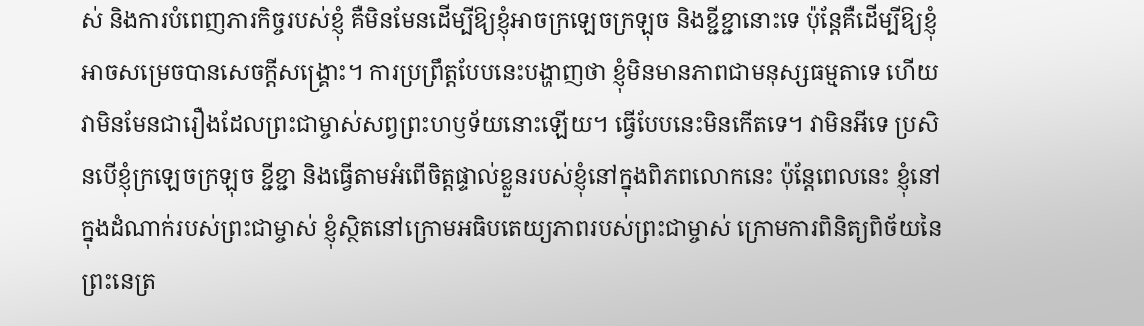ស់ និងការបំពេញភារកិច្ចរបស់ខ្ញុំ គឺមិនមែនដើម្បីឱ្យខ្ញុំអាចក្រឡេចក្រឡុច និងខ្ជីខ្ជានោះទេ ប៉ុន្តែគឺដើម្បីឱ្យខ្ញុំអាចសម្រេចបានសេចក្ដីសង្គ្រោះ។ ការប្រព្រឹត្តបែបនេះបង្ហាញថា ខ្ញុំមិនមានភាពជាមនុស្សធម្មតាទេ ហើយវាមិនមែនជារឿងដែលព្រះជាម្ចាស់សព្វព្រះហឫទ័យនោះឡើយ។ ធ្វើបែបនេះមិនកើតទេ។ វាមិនអីទេ ប្រសិនបើខ្ញុំក្រឡេចក្រឡុច ខ្ជីខ្ជា និងធ្វើតាមអំពើចិត្តផ្ទាល់ខ្លួនរបស់ខ្ញុំនៅក្នុងពិភពលោកនេះ ប៉ុន្តែពេលនេះ ខ្ញុំនៅក្នុងដំណាក់របស់ព្រះជាម្ចាស់ ខ្ញុំស្ថិតនៅក្រោមអធិបតេយ្យភាពរបស់ព្រះជាម្ចាស់ ក្រោមការពិនិត្យពិច័យនៃព្រះនេត្រ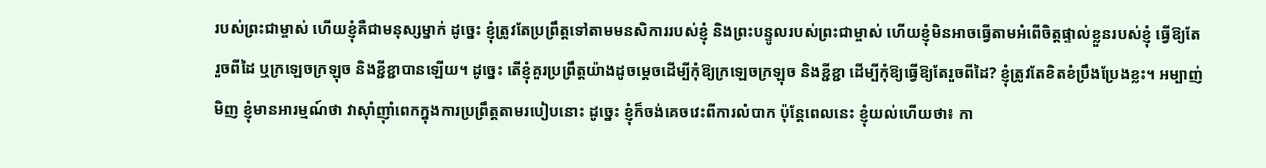របស់ព្រះជាម្ចាស់ ហើយខ្ញុំគឺជាមនុស្សម្នាក់ ដូច្នេះ ខ្ញុំត្រូវតែប្រព្រឹត្តទៅតាមមនសិការរបស់ខ្ញុំ និងព្រះបន្ទូលរបស់ព្រះជាម្ចាស់ ហើយខ្ញុំមិនអាចធ្វើតាមអំពើចិត្តផ្ទាល់ខ្លួនរបស់ខ្ញុំ ធ្វើឱ្យតែរួចពីដៃ ឬក្រឡេចក្រឡុច និងខ្ជីខ្ជាបានឡើយ។ ដូច្នេះ តើខ្ញុំគួរប្រព្រឹត្តយ៉ាងដូចម្ដេចដើម្បីកុំឱ្យក្រឡេចក្រឡុច និងខ្ជីខ្ជា ដើម្បីកុំឱ្យធ្វើឱ្យតែរួចពីដៃ? ខ្ញុំត្រូវតែខិតខំប្រឹងប្រែងខ្លះ។ អម្បាញ់មិញ ខ្ញុំមានអារម្មណ៍ថា វាស៊ាំញ៉ាំពេកក្នុងការប្រព្រឹត្តតាមរបៀបនោះ ដូច្នេះ ខ្ញុំក៏ចង់គេចវេះពីការលំបាក ប៉ុន្តែពេលនេះ ខ្ញុំយល់ហើយថា៖ កា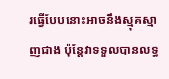រធ្វើបែបនោះអាចនឹងស្មុគស្មាញជាង ប៉ុន្តែវាទទួលបានលទ្ធ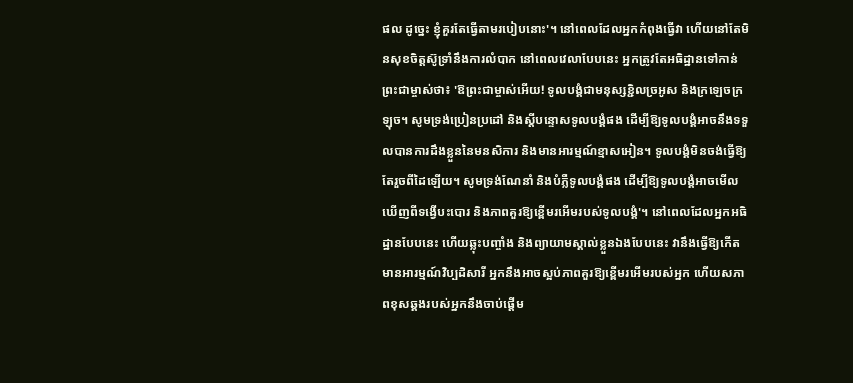ផល ដូច្នេះ ខ្ញុំគួរតែធ្វើតាមរបៀបនោះ'។ នៅពេលដែលអ្នកកំពុងធ្វើវា ហើយនៅតែមិនសុខចិត្តស៊ូទ្រាំនឹងការលំបាក នៅពេលវេលាបែបនេះ អ្នកត្រូវតែអធិដ្ឋានទៅកាន់ព្រះជាម្ចាស់ថា៖ 'ឱព្រះជាម្ចាស់អើយ! ទូលបង្គំជាមនុស្សខ្ជិលច្រអូស និងក្រឡេចក្រឡុច។ សូមទ្រង់ប្រៀនប្រដៅ និងស្ដីបន្ទោសទូលបង្គំផង ដើម្បីឱ្យទូលបង្គំអាចនឹងទទួលបានការដឹងខ្លួននៃមនសិការ និងមានអារម្មណ៍ខ្មាសអៀន។ ទូលបង្គំមិនចង់ធ្វើឱ្យតែរួចពីដៃឡើយ។ សូមទ្រង់ណែនាំ និងបំភ្លឺទូលបង្គំផង ដើម្បីឱ្យទូលបង្គំអាចមើលឃើញពីទង្វើបះបោរ និងភាពគួរឱ្យខ្ពើមរអើមរបស់ទូលបង្គំ'។ នៅពេលដែលអ្នកអធិដ្ឋានបែបនេះ ហើយឆ្លុះបញ្ចាំង និងព្យាយាមស្គាល់ខ្លួនឯងបែបនេះ វានឹងធ្វើឱ្យកើតមានអារម្មណ៍វិប្បដិសារី អ្នកនឹងអាចស្អប់ភាពគួរឱ្យខ្ពើមរអើមរបស់អ្នក ហើយសភាពខុសឆ្គងរបស់អ្នកនឹងចាប់ផ្ដើម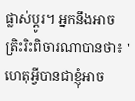ផ្លាស់ប្ដូរ។ អ្នកនឹងអាចត្រិះរិះពិចារណាបានថា៖ 'ហេតុអ្វីបានជាខ្ញុំអាច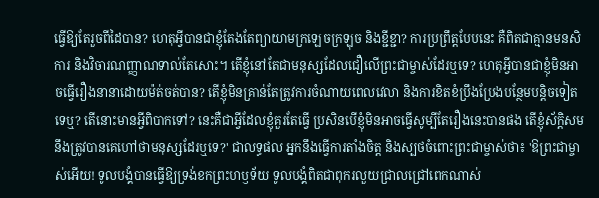ធ្វើឱ្យតែរួចពីដៃបាន? ហេតុអ្វីបានជាខ្ញុំតែងតែព្យាយាមក្រឡេចក្រឡុច និងខ្ជីខ្ជា? ការប្រព្រឹត្តបែបនេះ គឺពិតជាគ្មានមនសិការ និងវិចារណញ្ញាណទាល់តែសោះ។ តើខ្ញុំនៅតែជាមនុស្សដែលជឿលើព្រះជាម្ចាស់ដែរឬទេ? ហេតុអ្វីបានជាខ្ញុំមិនអាចធ្វើរឿងនានាដោយម៉ត់ចត់បាន? តើខ្ញុំមិនគ្រាន់តែត្រូវការចំណាយពេលវេលា និងការខិតខំប្រឹងប្រែងបន្ថែមបន្តិចទៀតទេឬ? តើនោះមានអ្វីពិបាកទៅ? នេះគឺជាអ្វីដែលខ្ញុំគួរតែធ្វើ ប្រសិនបើខ្ញុំមិនអាចធ្វើសូម្បីតែរឿងនេះបានផង តើខ្ញុំស័ក្ដិសមនឹងត្រូវបានគេហៅថាមនុស្សដែរឬទេ?' ជាលទ្ធផល អ្នកនឹងធ្វើការតាំងចិត្ត និងស្បថចំពោះព្រះជាម្ចាស់ថា៖ 'ឱព្រះជាម្ចាស់អើយ! ទូលបង្គំបានធ្វើឱ្យទ្រង់ខកព្រះហឫទ័យ ទូលបង្គំពិតជាពុករលួយជ្រាលជ្រៅពេកណាស់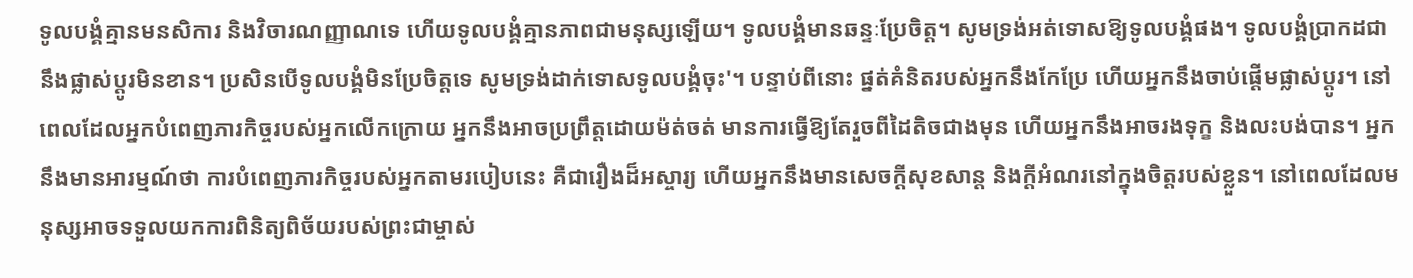ទូលបង្គំគ្មានមនសិការ និងវិចារណញ្ញាណទេ ហើយទូលបង្គំគ្មានភាពជាមនុស្សឡើយ។ ទូលបង្គំមានឆន្ទៈប្រែចិត្ត។ សូមទ្រង់អត់ទោសឱ្យទូលបង្គំផង។ ទូលបង្គំប្រាកដជានឹងផ្លាស់ប្ដូរមិនខាន។ ប្រសិនបើទូលបង្គំមិនប្រែចិត្តទេ សូមទ្រង់ដាក់ទោសទូលបង្គំចុះ'។ បន្ទាប់ពីនោះ ផ្នត់គំនិតរបស់អ្នកនឹងកែប្រែ ហើយអ្នកនឹងចាប់ផ្ដើមផ្លាស់ប្ដូរ។ នៅពេលដែលអ្នកបំពេញភារកិច្ចរបស់អ្នកលើកក្រោយ អ្នកនឹងអាចប្រព្រឹត្តដោយម៉ត់ចត់ មានការធ្វើឱ្យតែរួចពីដៃតិចជាងមុន ហើយអ្នកនឹងអាចរងទុក្ខ និងលះបង់បាន។ អ្នកនឹងមានអារម្មណ៍ថា ការបំពេញភារកិច្ចរបស់អ្នកតាមរបៀបនេះ គឺជារឿងដ៏អស្ចារ្យ ហើយអ្នកនឹងមានសេចក្ដីសុខសាន្ត និងក្ដីអំណរនៅក្នុងចិត្តរបស់ខ្លួន។ នៅពេលដែលមនុស្សអាចទទួលយកការពិនិត្យពិច័យរបស់ព្រះជាម្ចាស់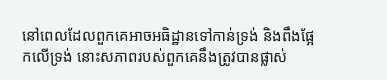នៅពេលដែលពួកគេអាចអធិដ្ឋានទៅកាន់ទ្រង់ និងពឹងផ្អែកលើទ្រង់ នោះសភាពរបស់ពួកគេនឹងត្រូវបានផ្លាស់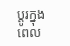ប្ដូរក្នុងពេល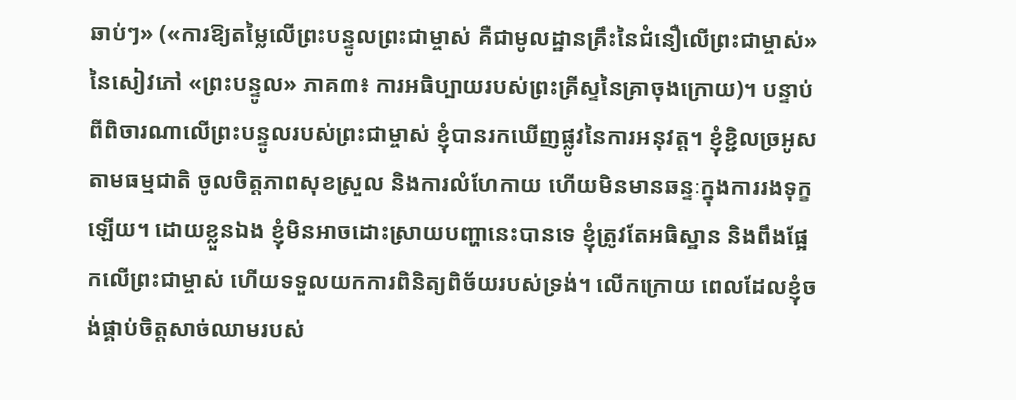ឆាប់ៗ» («ការឱ្យតម្លៃលើព្រះបន្ទូលព្រះជាម្ចាស់ គឺជាមូលដ្ឋានគ្រឹះនៃជំនឿលើព្រះជាម្ចាស់» នៃសៀវភៅ «ព្រះបន្ទូល» ភាគ៣៖ ការអធិប្បាយរបស់ព្រះគ្រីស្ទនៃគ្រាចុងក្រោយ)។ បន្ទាប់ពីពិចារណាលើព្រះបន្ទូលរបស់ព្រះជាម្ចាស់ ខ្ញុំបានរកឃើញផ្លូវនៃការអនុវត្ត។ ខ្ញុំខ្ជិលច្រអូសតាមធម្មជាតិ ចូលចិត្តភាពសុខស្រួល និងការលំហែកាយ ហើយមិនមានឆន្ទៈក្នុងការរងទុក្ខឡើយ។ ដោយខ្លួនឯង ខ្ញុំមិនអាចដោះស្រាយបញ្ហានេះបានទេ ខ្ញុំត្រូវតែអធិស្ឋាន និងពឹងផ្អែកលើព្រះជាម្ចាស់ ហើយទទួលយកការពិនិត្យពិច័យរបស់ទ្រង់។ លើកក្រោយ ពេលដែលខ្ញុំចង់ផ្គាប់ចិត្តសាច់ឈាមរបស់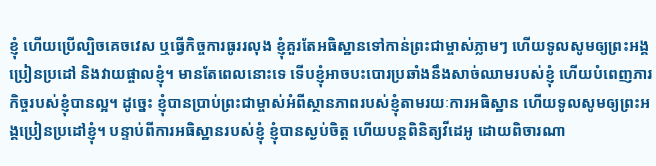ខ្ញុំ ហើយប្រើល្បិចគេចវេស ឬធ្វើកិច្ចការធូររលុង ខ្ញុំគួរតែអធិស្ឋានទៅកាន់ព្រះជាម្ចាស់ភ្លាមៗ ហើយទូលសូមឲ្យព្រះអង្គប្រៀនប្រដៅ និងវាយផ្ចាលខ្ញុំ។ មានតែពេលនោះទេ ទើបខ្ញុំអាចបះបោរប្រឆាំងនឹងសាច់ឈាមរបស់ខ្ញុំ ហើយបំពេញភារកិច្ចរបស់ខ្ញុំបានល្អ។ ដូច្នេះ ខ្ញុំបានប្រាប់ព្រះជាម្ចាស់អំពីស្ថានភាពរបស់ខ្ញុំតាមរយៈការអធិស្ឋាន ហើយទូលសូមឲ្យព្រះអង្គប្រៀនប្រដៅខ្ញុំ។ បន្ទាប់ពីការអធិស្ឋានរបស់ខ្ញុំ ខ្ញុំបានស្ងប់ចិត្ត ហើយបន្តពិនិត្យវីដេអូ ដោយពិចារណា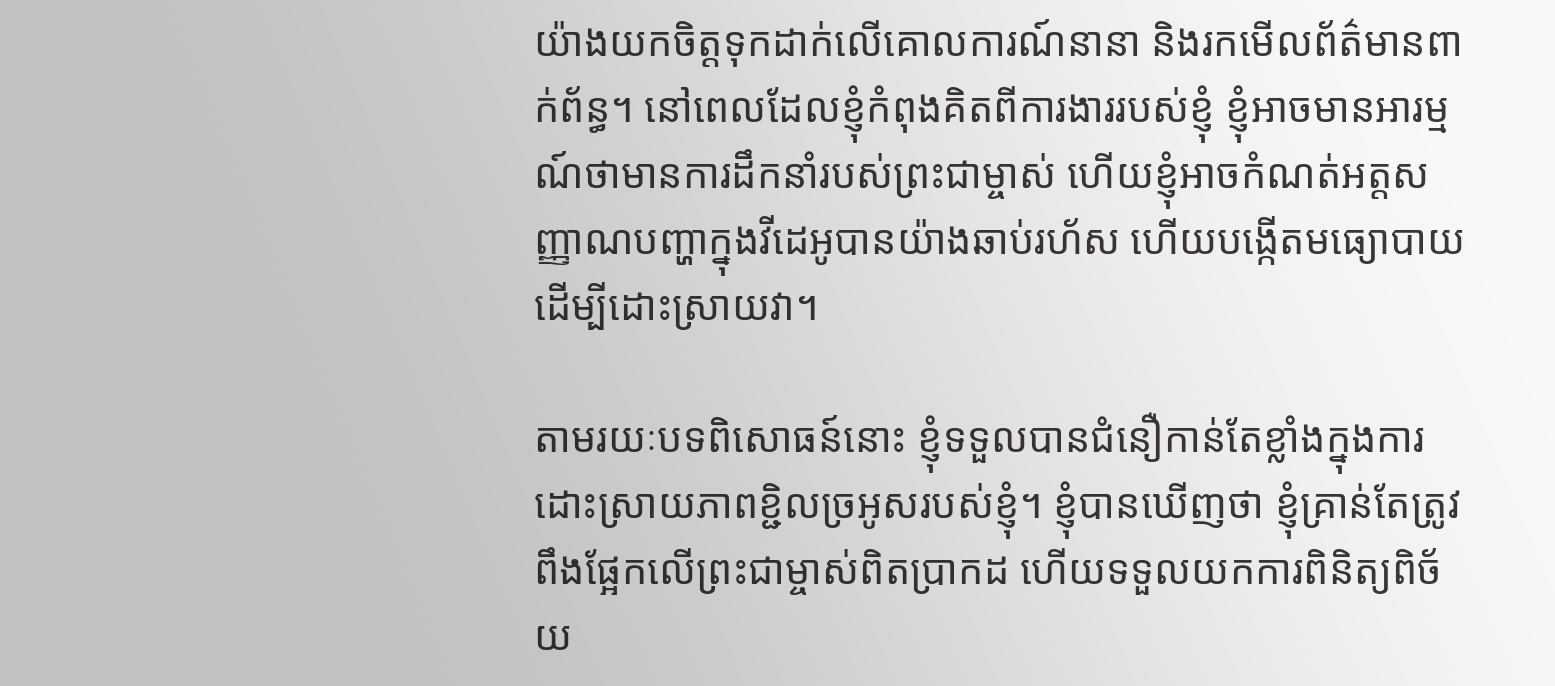យ៉ាងយកចិត្តទុកដាក់លើគោលការណ៍នានា និងរកមើលព័ត៌មានពាក់ព័ន្ធ។ នៅពេលដែលខ្ញុំកំពុងគិតពីការងាររបស់ខ្ញុំ ខ្ញុំអាចមានអារម្មណ៍ថាមានការដឹកនាំរបស់ព្រះជាម្ចាស់ ហើយខ្ញុំអាចកំណត់អត្តសញ្ញាណបញ្ហាក្នុងវីដេអូបានយ៉ាងឆាប់រហ័ស ហើយបង្កើតមធ្យោបាយដើម្បីដោះស្រាយវា។

តាមរយៈបទពិសោធន៍នោះ ខ្ញុំទទួលបានជំនឿកាន់តែខ្លាំងក្នុងការដោះស្រាយភាពខ្ជិលច្រអូសរបស់ខ្ញុំ។ ខ្ញុំបានឃើញថា ខ្ញុំគ្រាន់តែត្រូវពឹងផ្អែកលើព្រះជាម្ចាស់ពិតប្រាកដ ហើយទទួលយកការពិនិត្យពិច័យ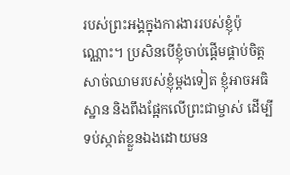របស់ព្រះអង្គក្នុងការងាររបស់ខ្ញុំប៉ុណ្ណោះ។ ប្រសិនបើខ្ញុំចាប់ផ្តើមផ្គាប់ចិត្តសាច់ឈាមរបស់ខ្ញុំម្តងទៀត ខ្ញុំអាចអធិស្ឋាន និងពឹងផ្អែកលើព្រះជាម្ចាស់ ដើម្បីទប់ស្កាត់ខ្លួនឯងដោយមន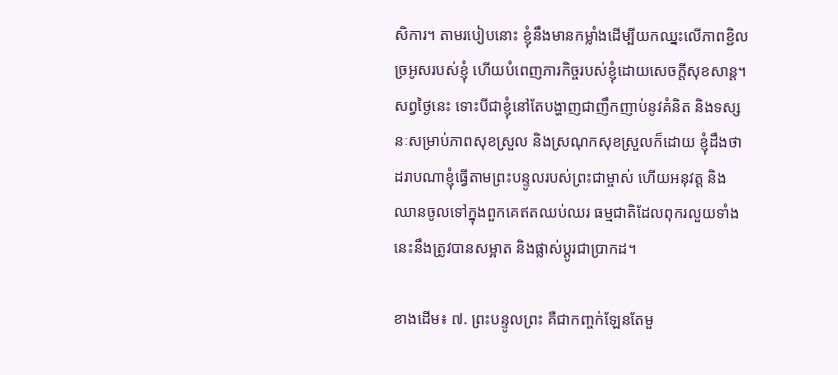សិការ។ តាមរបៀបនោះ ខ្ញុំនឹងមានកម្លាំងដើម្បីយកឈ្នះលើភាពខ្ជិលច្រអូសរបស់ខ្ញុំ ហើយបំពេញភារកិច្ចរបស់ខ្ញុំដោយសេចក្ដីសុខសាន្ត។ សព្វថ្ងៃនេះ ទោះបីជាខ្ញុំនៅតែបង្ហាញជាញឹកញាប់នូវគំនិត និងទស្សនៈសម្រាប់ភាពសុខស្រួល និងស្រណុកសុខស្រួលក៏ដោយ ខ្ញុំដឹងថា ដរាបណាខ្ញុំធ្វើតាមព្រះបន្ទូលរបស់ព្រះជាម្ចាស់ ហើយអនុវត្ត និងឈានចូលទៅក្នុងពួកគេឥតឈប់ឈរ ធម្មជាតិដែលពុករលួយទាំងនេះនឹងត្រូវបានសម្អាត និងផ្លាស់ប្តូរជាប្រាកដ។

ខាងដើម៖ ៧. ព្រះបន្ទូលព្រះ គឺជាកញ្ចក់ឡែនតែមួ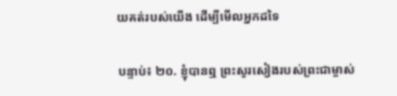យគត់របស់យើង ដើម្បីមើលអ្នកដទៃ

បន្ទាប់៖ ២០. ខ្ញុំបានឮ ព្រះសូរសៀងរបស់ព្រះជាម្ចាស់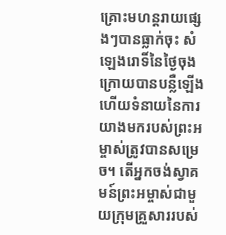គ្រោះមហន្តរាយផ្សេងៗបានធ្លាក់ចុះ សំឡេងរោទិ៍នៃថ្ងៃចុងក្រោយបានបន្លឺឡើង ហើយទំនាយនៃការយាងមករបស់ព្រះអម្ចាស់ត្រូវបានសម្រេច។ តើអ្នកចង់ស្វាគមន៍ព្រះអម្ចាស់ជាមួយក្រុមគ្រួសាររបស់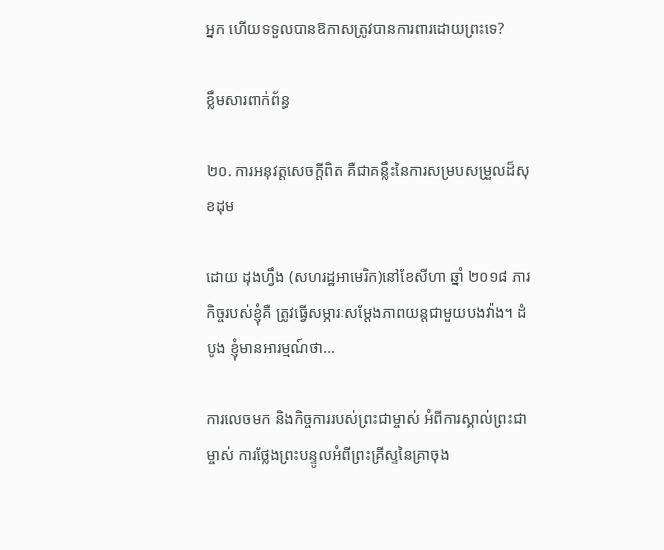អ្នក ហើយទទួលបានឱកាសត្រូវបានការពារដោយព្រះទេ?

ខ្លឹមសារពាក់ព័ន្ធ

២០. ការអនុវត្តសេចក្ដីពិត គឺជាគន្លឹះនៃការសម្របសម្រួលដ៏សុខដុម

ដោយ ដុងហ្វឹង (សហរដ្ឋអាមេរិក)នៅខែសីហា ឆ្នាំ ២០១៨ ភារកិច្ចរបស់ខ្ញុំគឺ ត្រូវធ្វើសម្ភារៈសម្ដែងភាពយន្តជាមួយបងវ៉ាង។ ដំបូង ខ្ញុំមានអារម្មណ៍ថា...

ការលេចមក និងកិច្ចការរបស់ព្រះជាម្ចាស់ អំពីការស្គាល់ព្រះជាម្ចាស់ ការថ្លែងព្រះបន្ទូលអំពីព្រះគ្រីស្ទនៃគ្រាចុង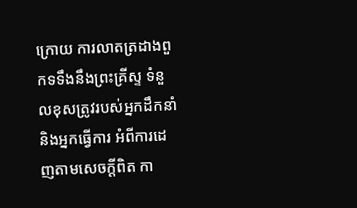ក្រោយ ការលាតត្រដាងពួកទទឹងនឹងព្រះគ្រីស្ទ ទំនួលខុសត្រូវរបស់អ្នកដឹកនាំ និងអ្នកធ្វើការ អំពីការដេញតាមសេចក្តីពិត កា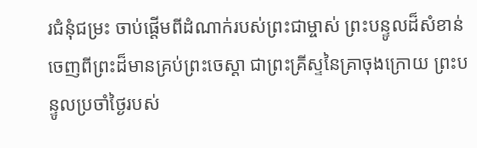រជំនុំជម្រះ ចាប់ផ្ដើមពីដំណាក់របស់ព្រះជាម្ចាស់ ព្រះបន្ទូលដ៏សំខាន់ចេញពីព្រះដ៏មានគ្រប់ព្រះចេស្ដា ជាព្រះគ្រីស្ទនៃគ្រាចុងក្រោយ ព្រះបន្ទូលប្រចាំថ្ងៃរបស់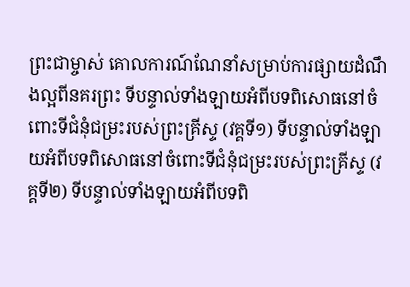ព្រះជាម្ចាស់ គោលការណ៍ណែនាំសម្រាប់ការផ្សាយដំណឹងល្អពីនគរព្រះ ទីបន្ទាល់ទាំងឡាយអំពីបទពិសោធនៅចំពោះទីជំនុំជម្រះរបស់ព្រះគ្រីស្ទ (វគ្គទី១) ទីបន្ទាល់ទាំងឡាយអំពីបទពិសោធនៅចំពោះទីជំនុំជម្រះរបស់ព្រះគ្រីស្ទ (វគ្គទី២) ទីបន្ទាល់ទាំងឡាយអំពីបទពិ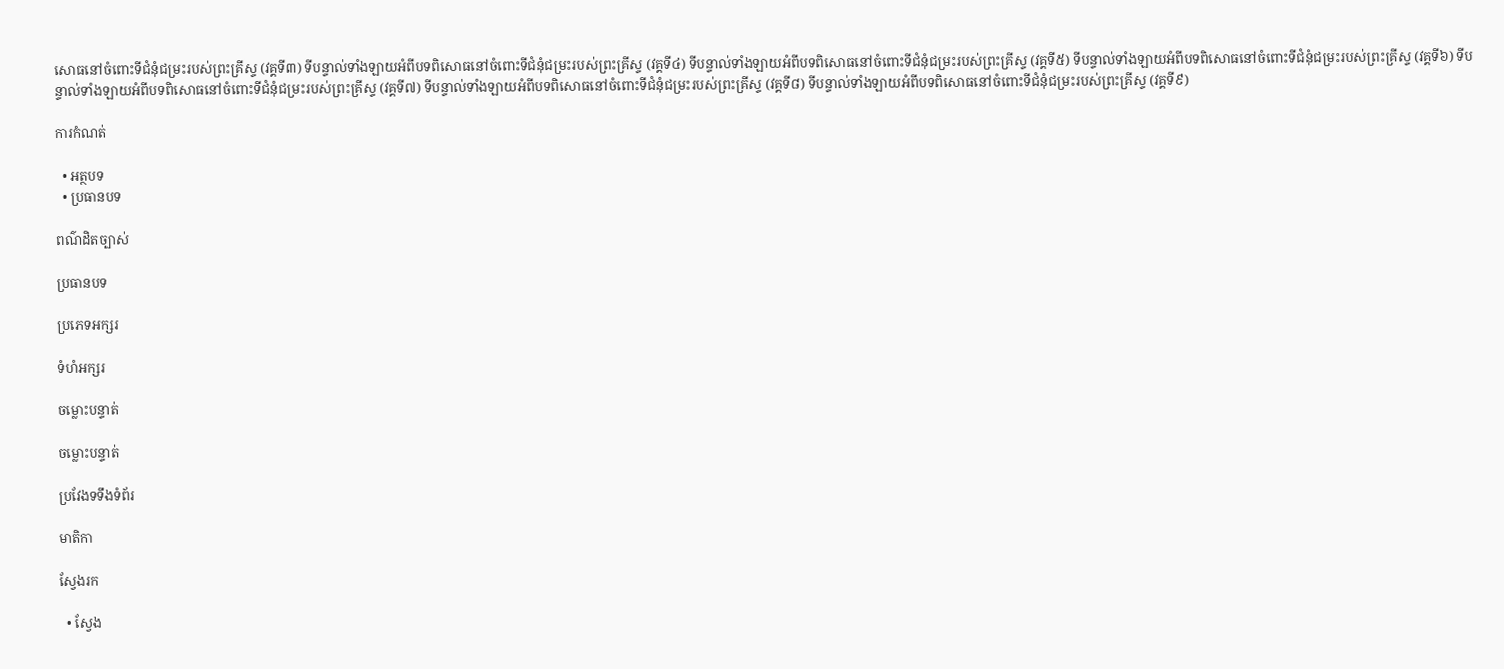សោធនៅចំពោះទីជំនុំជម្រះរបស់ព្រះគ្រីស្ទ (វគ្គទី៣) ទីបន្ទាល់ទាំងឡាយអំពីបទពិសោធនៅចំពោះទីជំនុំជម្រះរបស់ព្រះគ្រីស្ទ (វគ្គទី៤) ទីបន្ទាល់ទាំងឡាយអំពីបទពិសោធនៅចំពោះទីជំនុំជម្រះរបស់ព្រះគ្រីស្ទ (វគ្គទី៥) ទីបន្ទាល់ទាំងឡាយអំពីបទពិសោធនៅចំពោះទីជំនុំជម្រះរបស់ព្រះគ្រីស្ទ (វគ្គទី៦) ទីបន្ទាល់ទាំងឡាយអំពីបទពិសោធនៅចំពោះទីជំនុំជម្រះរបស់ព្រះគ្រីស្ទ (វគ្គទី៧) ទីបន្ទាល់ទាំងឡាយអំពីបទពិសោធនៅចំពោះទីជំនុំជម្រះរបស់ព្រះគ្រីស្ទ (វគ្គទី៨) ទីបន្ទាល់ទាំងឡាយអំពីបទពិសោធនៅចំពោះទីជំនុំជម្រះរបស់ព្រះគ្រីស្ទ (វគ្គទី៩)

ការកំណត់

  • អត្ថបទ
  • ប្រធានបទ

ពណ៌ដិតច្បាស់

ប្រធានបទ

ប្រភេទអក្សរ

ទំហំអក្សរ

ចម្លោះបន្ទាត់

ចម្លោះបន្ទាត់

ប្រវែងទទឹងទំព័រ

មាតិកា

ស្វែងរក

  • ស្វែង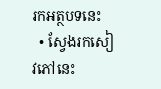រកអត្ថបទនេះ
  • ស្វែងរកសៀវភៅនេះ